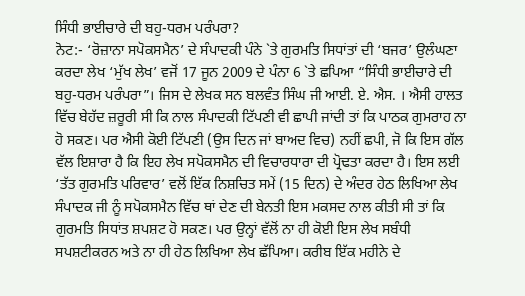ਸਿੰਧੀ ਭਾਈਚਾਰੇ ਦੀ ਬਹੁ-ਧਰਮ ਪਰੰਪਰਾ?
ਨੋਟ:- ‘ਰੋਜ਼ਾਨਾ ਸਪੋਕਸਮੈਨ’ ਦੇ ਸੰਪਾਦਕੀ ਪੰਨੇ `ਤੇ ਗੁਰਮਤਿ ਸਿਧਾਂਤਾਂ ਦੀ ‘ਬਜਰ’ ਉਲੰਘਣਾ ਕਰਦਾ ਲੇਖ ‘ਮੁੱਖ ਲੇਖ’ ਵਜੋਂ 17 ਜੂਨ 2009 ਦੇ ਪੰਨਾ 6 `ਤੇ ਛਪਿਆ “ਸਿੰਧੀ ਭਾਈਚਾਰੇ ਦੀ ਬਹੁ-ਧਰਮ ਪਰੰਪਰਾ”। ਜਿਸ ਦੇ ਲੇਖਕ ਸਨ ਬਲਵੰਤ ਸਿੰਘ ਜੀ ਆਈ. ਏ. ਐਸ. । ਐਸੀ ਹਾਲਤ ਵਿੱਚ ਬੇਹੱਦ ਜ਼ਰੂਰੀ ਸੀ ਕਿ ਨਾਲ ਸੰਪਾਦਕੀ ਟਿੱਪਣੀ ਵੀ ਛਾਪੀ ਜਾਂਦੀ ਤਾਂ ਕਿ ਪਾਠਕ ਗੁਮਰਾਹ ਨਾ ਹੋ ਸਕਣ। ਪਰ ਐਸੀ ਕੋਈ ਟਿੱਪਣੀ (ਉਸ ਦਿਨ ਜਾਂ ਬਾਅਦ ਵਿਚ) ਨਹੀਂ ਛਪੀ, ਜੋ ਕਿ ਇਸ ਗੱਲ ਵੱਲ ਇਸ਼ਾਰਾ ਹੈ ਕਿ ਇਹ ਲੇਖ ਸਪੋਕਸਮੈਨ ਦੀ ਵਿਚਾਰਧਾਰਾ ਦੀ ਪ੍ਰੋਢਤਾ ਕਰਦਾ ਹੈ। ਇਸ ਲਈ ‘ਤੱਤ ਗੁਰਮਤਿ ਪਰਿਵਾਰ’ ਵਲੋਂ ਇੱਕ ਨਿਸ਼ਚਿਤ ਸਮੇਂ (15 ਦਿਨ) ਦੇ ਅੰਦਰ ਹੇਠ ਲਿਖਿਆ ਲੇਖ ਸੰਪਾਦਕ ਜੀ ਨੂੰ ਸਪੋਕਸਮੈਨ ਵਿੱਚ ਥਾਂ ਦੇਣ ਦੀ ਬੇਨਤੀ ਇਸ ਮਕਸਦ ਨਾਲ ਕੀਤੀ ਸੀ ਤਾਂ ਕਿ ਗੁਰਮਤਿ ਸਿਧਾਂਤ ਸ਼ਪਸ਼ਟ ਹੋ ਸਕਣ। ਪਰ ਉਨ੍ਹਾਂ ਵੱਲੋਂ ਨਾ ਹੀ ਕੋਈ ਇਸ ਲੇਖ ਸਬੰਧੀ ਸਪਸ਼ਟੀਕਰਨ ਅਤੇ ਨਾ ਹੀ ਹੇਠ ਲਿਖਿਆ ਲੇਖ ਛੱਪਿਆ। ਕਰੀਬ ਇੱਕ ਮਹੀਨੇ ਦੇ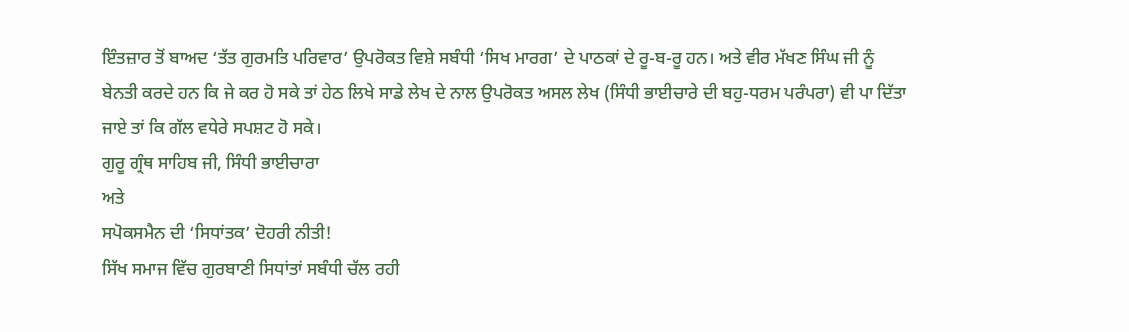ਇੰਤਜ਼ਾਰ ਤੋਂ ਬਾਅਦ ‘ਤੱਤ ਗੁਰਮਤਿ ਪਰਿਵਾਰ’ ਉਪਰੋਕਤ ਵਿਸ਼ੇ ਸਬੰਧੀ ‘ਸਿਖ ਮਾਰਗ’ ਦੇ ਪਾਠਕਾਂ ਦੇ ਰੂ-ਬ-ਰੂ ਹਨ। ਅਤੇ ਵੀਰ ਮੱਖਣ ਸਿੰਘ ਜੀ ਨੂੰ ਬੇਨਤੀ ਕਰਦੇ ਹਨ ਕਿ ਜੇ ਕਰ ਹੋ ਸਕੇ ਤਾਂ ਹੇਠ ਲਿਖੇ ਸਾਡੇ ਲੇਖ ਦੇ ਨਾਲ ਉਪਰੋਕਤ ਅਸਲ ਲੇਖ (ਸਿੰਧੀ ਭਾਈਚਾਰੇ ਦੀ ਬਹੁ-ਧਰਮ ਪਰੰਪਰਾ) ਵੀ ਪਾ ਦਿੱਤਾ ਜਾਏ ਤਾਂ ਕਿ ਗੱਲ ਵਧੇਰੇ ਸਪਸ਼ਟ ਹੋ ਸਕੇ।
ਗੁਰੂ ਗ੍ਰੰਥ ਸਾਹਿਬ ਜੀ, ਸਿੰਧੀ ਭਾਈਚਾਰਾ
ਅਤੇ
ਸਪੋਕਸਮੈਨ ਦੀ ‘ਸਿਧਾਂਤਕ’ ਦੋਹਰੀ ਨੀਤੀ!
ਸਿੱਖ ਸਮਾਜ ਵਿੱਚ ਗੁਰਬਾਣੀ ਸਿਧਾਂਤਾਂ ਸਬੰਧੀ ਚੱਲ ਰਹੀ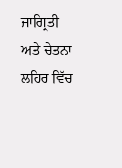ਜਾਗ੍ਰਿਤੀ ਅਤੇ ਚੇਤਨਾ ਲਹਿਰ ਵਿੱਚ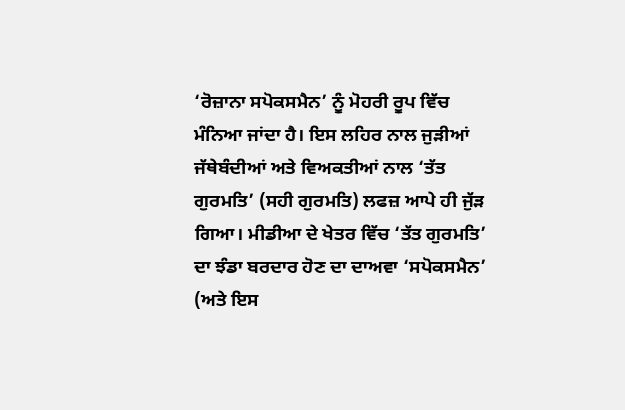‘ਰੋਜ਼ਾਨਾ ਸਪੋਕਸਮੈਨ’ ਨੂੰ ਮੋਹਰੀ ਰੂਪ ਵਿੱਚ ਮੰਨਿਆ ਜਾਂਦਾ ਹੈ। ਇਸ ਲਹਿਰ ਨਾਲ ਜੁੜੀਆਂ ਜੱਥੇਬੰਦੀਆਂ ਅਤੇ ਵਿਅਕਤੀਆਂ ਨਾਲ ‘ਤੱਤ ਗੁਰਮਤਿ’ (ਸਹੀ ਗੁਰਮਤਿ) ਲਫਜ਼ ਆਪੇ ਹੀ ਜੁੱੜ ਗਿਆ। ਮੀਡੀਆ ਦੇ ਖੇਤਰ ਵਿੱਚ ‘ਤੱਤ ਗੁਰਮਤਿ’ ਦਾ ਝੰਡਾ ਬਰਦਾਰ ਹੋਣ ਦਾ ਦਾਅਵਾ ‘ਸਪੋਕਸਮੈਨ’ (ਅਤੇ ਇਸ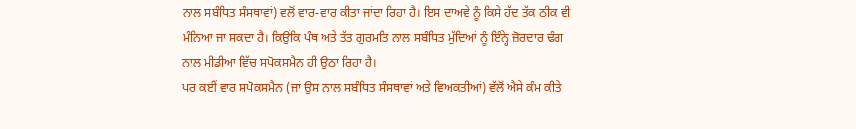ਨਾਲ ਸਬੰਧਿਤ ਸੰਸਥਾਵਾਂ) ਵਲੋਂ ਵਾਰ-ਵਾਰ ਕੀਤਾ ਜਾਂਦਾ ਰਿਹਾ ਹੈ। ਇਸ ਦਾਅਵੇ ਨੂੰ ਕਿਸੇ ਹੱਦ ਤੱਕ ਠੀਕ ਵੀ ਮੰਨਿਆ ਜਾ ਸਕਦਾ ਹੈ। ਕਿਉਂਕਿ ਪੰਥ ਅਤੇ ਤੱਤ ਗੁਰਮਤਿ ਨਾਲ ਸਬੰਧਿਤ ਮੁੱਦਿਆਂ ਨੂੰ ਇੰਨ੍ਹੇ ਜ਼ੋਰਦਾਰ ਢੰਗ ਨਾਲ ਮੀਡੀਆ ਵਿੱਚ ਸਪੋਕਸਮੈਨ ਹੀ ਉਠਾ ਰਿਹਾ ਹੈ।
ਪਰ ਕਈਂ ਵਾਰ ਸਪੋਕਸਮੈਨ (ਜਾਂ ਉਸ ਨਾਲ ਸਬੰਧਿਤ ਸੰਸਥਾਵਾਂ ਅਤੇ ਵਿਅਕਤੀਆਂ) ਵੱਲੋਂ ਐਸੇ ਕੰਮ ਕੀਤੇ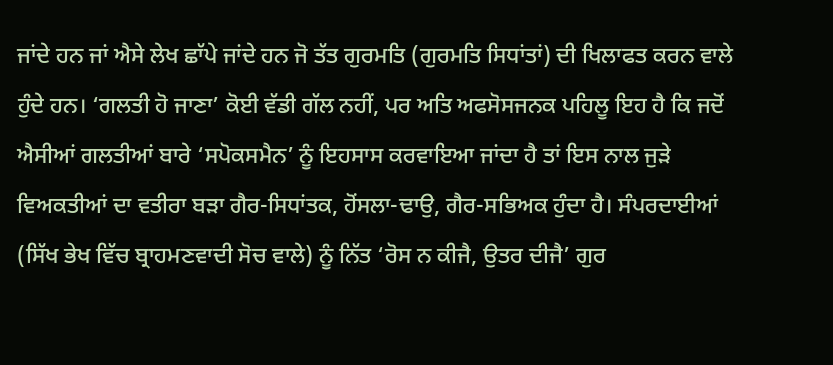ਜਾਂਦੇ ਹਨ ਜਾਂ ਐਸੇ ਲੇਖ ਛਾੱਪੇ ਜਾਂਦੇ ਹਨ ਜੋ ਤੱਤ ਗੁਰਮਤਿ (ਗੁਰਮਤਿ ਸਿਧਾਂਤਾਂ) ਦੀ ਖਿਲਾਫਤ ਕਰਨ ਵਾਲੇ ਹੁੰਦੇ ਹਨ। ‘ਗਲਤੀ ਹੋ ਜਾਣਾ’ ਕੋਈ ਵੱਡੀ ਗੱਲ ਨਹੀਂ, ਪਰ ਅਤਿ ਅਫਸੋਸਜਨਕ ਪਹਿਲੂ ਇਹ ਹੈ ਕਿ ਜਦੋਂ ਐਸੀਆਂ ਗਲਤੀਆਂ ਬਾਰੇ ‘ਸਪੋਕਸਮੈਨ’ ਨੂੰ ਇਹਸਾਸ ਕਰਵਾਇਆ ਜਾਂਦਾ ਹੈ ਤਾਂ ਇਸ ਨਾਲ ਜੁੜੇ ਵਿਅਕਤੀਆਂ ਦਾ ਵਤੀਰਾ ਬੜਾ ਗੈਰ-ਸਿਧਾਂਤਕ, ਹੋਂਸਲਾ-ਢਾਉ, ਗੈਰ-ਸਭਿਅਕ ਹੁੰਦਾ ਹੈ। ਸੰਪਰਦਾਈਆਂ (ਸਿੱਖ ਭੇਖ ਵਿੱਚ ਬ੍ਰਾਹਮਣਵਾਦੀ ਸੋਚ ਵਾਲੇ) ਨੂੰ ਨਿੱਤ ‘ਰੋਸ ਨ ਕੀਜੈ, ਉਤਰ ਦੀਜੈ’ ਗੁਰ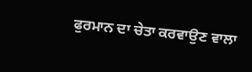ਫੁਰਮਾਨ ਦਾ ਚੇਤਾ ਕਰਵਾਉਣ ਵਾਲਾ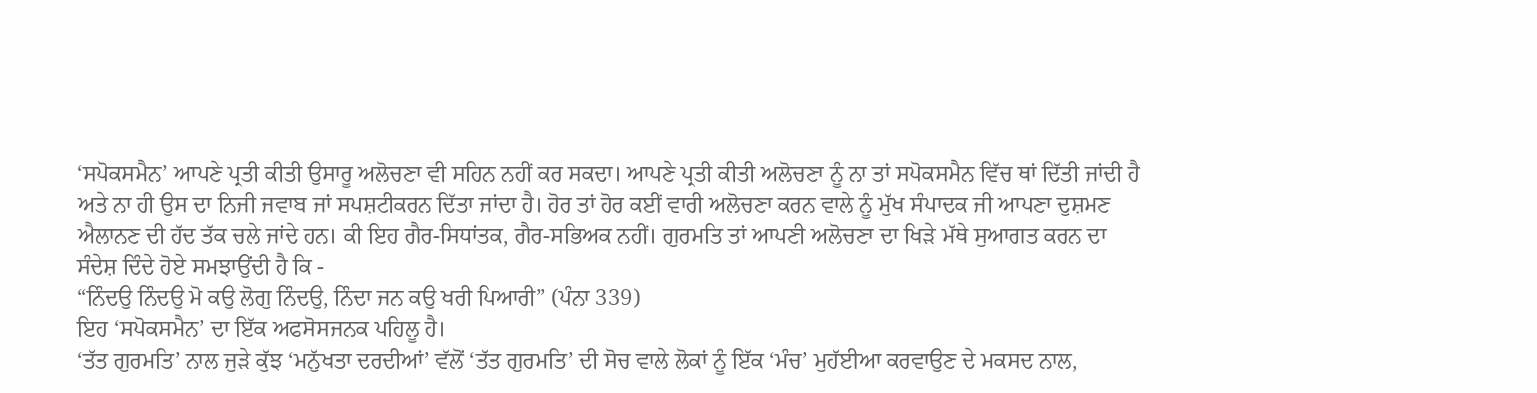‘ਸਪੋਕਸਮੈਨ’ ਆਪਣੇ ਪ੍ਰਤੀ ਕੀਤੀ ਉਸਾਰੂ ਅਲੋਚਣਾ ਵੀ ਸਹਿਨ ਨਹੀਂ ਕਰ ਸਕਦਾ। ਆਪਣੇ ਪ੍ਰਤੀ ਕੀਤੀ ਅਲੋਚਣਾ ਨੂੰ ਨਾ ਤਾਂ ਸਪੋਕਸਮੈਨ ਵਿੱਚ ਥਾਂ ਦਿੱਤੀ ਜਾਂਦੀ ਹੈ ਅਤੇ ਨਾ ਹੀ ਉਸ ਦਾ ਨਿਜੀ ਜਵਾਬ ਜਾਂ ਸਪਸ਼ਟੀਕਰਨ ਦਿੱਤਾ ਜਾਂਦਾ ਹੈ। ਹੋਰ ਤਾਂ ਹੋਰ ਕਈਂ ਵਾਰੀ ਅਲੋਚਣਾ ਕਰਨ ਵਾਲੇ ਨੂੰ ਮੁੱਖ ਸੰਪਾਦਕ ਜੀ ਆਪਣਾ ਦੁਸ਼ਮਣ ਐਲਾਨਣ ਦੀ ਹੱਦ ਤੱਕ ਚਲੇ ਜਾਂਦੇ ਹਨ। ਕੀ ਇਹ ਗੈਰ-ਸਿਧਾਂਤਕ, ਗੈਰ-ਸਭਿਅਕ ਨਹੀਂ। ਗੁਰਮਤਿ ਤਾਂ ਆਪਣੀ ਅਲੋਚਣਾ ਦਾ ਖਿੜੇ ਮੱਥੇ ਸੁਆਗਤ ਕਰਨ ਦਾ ਸੰਦੇਸ਼ ਦਿੰਦੇ ਹੋਏ ਸਮਝਾਉਂਦੀ ਹੈ ਕਿ -
“ਨਿੰਦਉ ਨਿੰਦਉ ਮੋ ਕਉ ਲੋਗੁ ਨਿੰਦਉ, ਨਿੰਦਾ ਜਨ ਕਉ ਖਰੀ ਪਿਆਰੀ” (ਪੰਨਾ 339)
ਇਹ ‘ਸਪੋਕਸਮੈਨ’ ਦਾ ਇੱਕ ਅਫਸੋਸਜਨਕ ਪਹਿਲੂ ਹੈ।
‘ਤੱਤ ਗੁਰਮਤਿ’ ਨਾਲ ਜੁੜੇ ਕੁੱਝ ‘ਮਨੁੱਖਤਾ ਦਰਦੀਆਂ’ ਵੱਲੋਂ ‘ਤੱਤ ਗੁਰਮਤਿ’ ਦੀ ਸੋਚ ਵਾਲੇ ਲੋਕਾਂ ਨੂੰ ਇੱਕ ‘ਮੰਚ’ ਮੁਹੱਈਆ ਕਰਵਾਉਣ ਦੇ ਮਕਸਦ ਨਾਲ,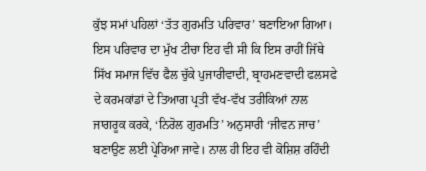ਕੁੱਝ ਸਮਾਂ ਪਹਿਲਾਂ ‘ਤੱਤ ਗੁਰਮਤਿ ਪਰਿਵਾਰ’ ਬਣਾਇਆ ਗਿਆ। ਇਸ ਪਰਿਵਾਰ ਦਾ ਮੁੱਖ ਟੀਚਾ ਇਹ ਵੀ ਸੀ ਕਿ ਇਸ ਰਾਹੀਂ ਜਿੱਥੇ ਸਿੱਖ ਸਮਾਜ ਵਿੱਚ ਫੈਲ ਚੁੱਕੇ ਪੁਜਾਰੀਵਾਦੀ, ਬ੍ਰਾਹਮਣਵਾਦੀ ਫਲਸਫੇ ਦੇ ਕਰਮਕਾਂਡਾਂ ਦੇ ਤਿਆਗ ਪ੍ਰਤੀ ਵੱਖ-ਵੱਖ ਤਰੀਕਿਆਂ ਨਾਲ ਜਾਗਰੂਕ ਕਰਕੇ, ‘ਨਿਰੋਲ ਗੁਰਮਤਿ’ ਅਨੁਸਾਰੀ ‘ਜੀਵਨ ਜਾਚ’ ਬਣਾਉਣ ਲਈ ਪ੍ਰੇਰਿਆ ਜਾਵੇ। ਨਾਲ ਹੀ ਇਹ ਵੀ ਕੋਸ਼ਿਸ਼ ਰਹਿੰਦੀ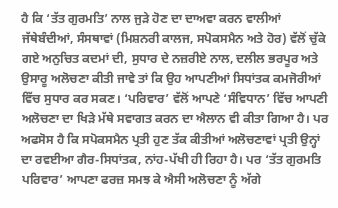ਹੈ ਕਿ ‘ਤੱਤ ਗੁਰਮਤਿ’ ਨਾਲ ਜੁੜੇ ਹੋਣ ਦਾ ਦਾਅਵਾ ਕਰਨ ਵਾਲੀਆਂ ਜੱਥੇਬੰਦੀਆਂ, ਸੰਸਥਾਵਾਂ (ਮਿਸ਼ਨਰੀ ਕਾਲਜ, ਸਪੋਕਸਮੈਨ ਅਤੇ ਹੋਰ) ਵੱਲੋਂ ਚੁੱਕੇ ਗਏ ਅਨੁਚਿਤ ਕਦਮਾਂ ਦੀ, ਸੁਧਾਰ ਦੇ ਨਜ਼ਰੀਏ ਨਾਲ, ਦਲੀਲ ਭਰਪੂਰ ਅਤੇ ਉਸਾਰੂ ਅਲੋਚਣਾ ਕੀਤੀ ਜਾਵੇ ਤਾਂ ਕਿ ਉਹ ਆਪਣੀਆਂ ਸਿਧਾਂਤਕ ਕਮਜੋਰੀਆਂ ਵਿੱਚ ਸੁਧਾਰ ਕਰ ਸਕਣ। ‘ਪਰਿਵਾਰ’ ਵੱਲੋਂ ਆਪਣੇ ‘ਸੰਵਿਧਾਨ’ ਵਿੱਚ ਆਪਣੀ ਅਲੋਚਣਾ ਦਾ ਖਿੜੇ ਮੱਥੇ ਸਵਾਗਤ ਕਰਨ ਦਾ ਐਲਾਨ ਵੀ ਕੀਤਾ ਗਿਆ ਹੈ। ਪਰ ਅਫਸੋਸ ਹੈ ਕਿ ਸਪੋਕਸਮੈਨ ਪ੍ਰਤੀ ਹੁਣ ਤੱਕ ਕੀਤੀਆਂ ਅਲੋਚਣਾਵਾਂ ਪ੍ਰਤੀ ਉਨ੍ਹਾਂ ਦਾ ਰਵਈਆ ਗੈਰ-ਸਿਧਾਂਤਕ, ਨਾਂਹ-ਪੱਖੀ ਹੀ ਰਿਹਾ ਹੈ। ਪਰ ‘ਤੱਤ ਗੁਰਮਤਿ ਪਰਿਵਾਰ’ ਆਪਣਾ ਫਰਜ਼ ਸਮਝ ਕੇ ਐਸੀ ਅਲੋਚਣਾ ਨੂੰ ਅੱਗੇ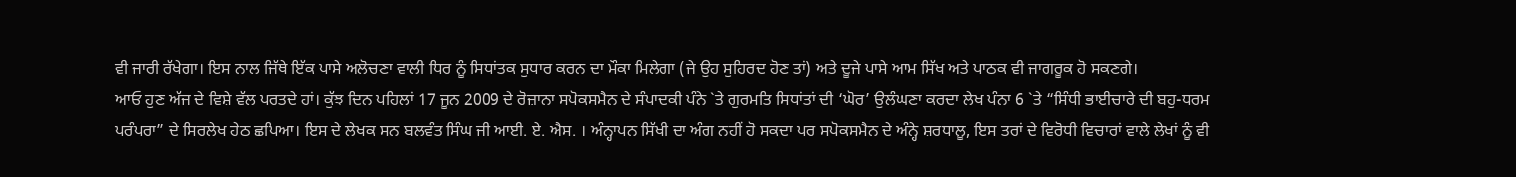ਵੀ ਜਾਰੀ ਰੱਖੇਗਾ। ਇਸ ਨਾਲ ਜਿੱਥੇ ਇੱਕ ਪਾਸੇ ਅਲੋਚਣਾ ਵਾਲੀ ਧਿਰ ਨੂੰ ਸਿਧਾਂਤਕ ਸੁਧਾਰ ਕਰਨ ਦਾ ਮੌਕਾ ਮਿਲੇਗਾ (ਜੇ ਉਹ ਸੁਹਿਰਦ ਹੋਣ ਤਾਂ) ਅਤੇ ਦੂਜੇ ਪਾਸੇ ਆਮ ਸਿੱਖ ਅਤੇ ਪਾਠਕ ਵੀ ਜਾਗਰੂਕ ਹੋ ਸਕਣਗੇ।
ਆਓ ਹੁਣ ਅੱਜ ਦੇ ਵਿਸ਼ੇ ਵੱਲ ਪਰਤਦੇ ਹਾਂ। ਕੁੱਝ ਦਿਨ ਪਹਿਲਾਂ 17 ਜੂਨ 2009 ਦੇ ਰੋਜ਼ਾਨਾ ਸਪੋਕਸਮੈਨ ਦੇ ਸੰਪਾਦਕੀ ਪੰਨੇ `ਤੇ ਗੁਰਮਤਿ ਸਿਧਾਂਤਾਂ ਦੀ ‘ਘੋਰ’ ਉਲੰਘਣਾ ਕਰਦਾ ਲੇਖ ਪੰਨਾ 6 `ਤੇ “ਸਿੰਧੀ ਭਾਈਚਾਰੇ ਦੀ ਬਹੁ-ਧਰਮ ਪਰੰਪਰਾ” ਦੇ ਸਿਰਲੇਖ ਹੇਠ ਛਪਿਆ। ਇਸ ਦੇ ਲੇਖਕ ਸਨ ਬਲਵੰਤ ਸਿੰਘ ਜੀ ਆਈ. ਏ. ਐਸ. । ਅੰਨ੍ਹਾਪਨ ਸਿੱਖੀ ਦਾ ਅੰਗ ਨਹੀਂ ਹੋ ਸਕਦਾ ਪਰ ਸਪੋਕਸਮੈਨ ਦੇ ਅੰਨ੍ਹੇ ਸ਼ਰਧਾਲੂ, ਇਸ ਤਰਾਂ ਦੇ ਵਿਰੋਧੀ ਵਿਚਾਰਾਂ ਵਾਲੇ ਲੇਖਾਂ ਨੂੰ ਵੀ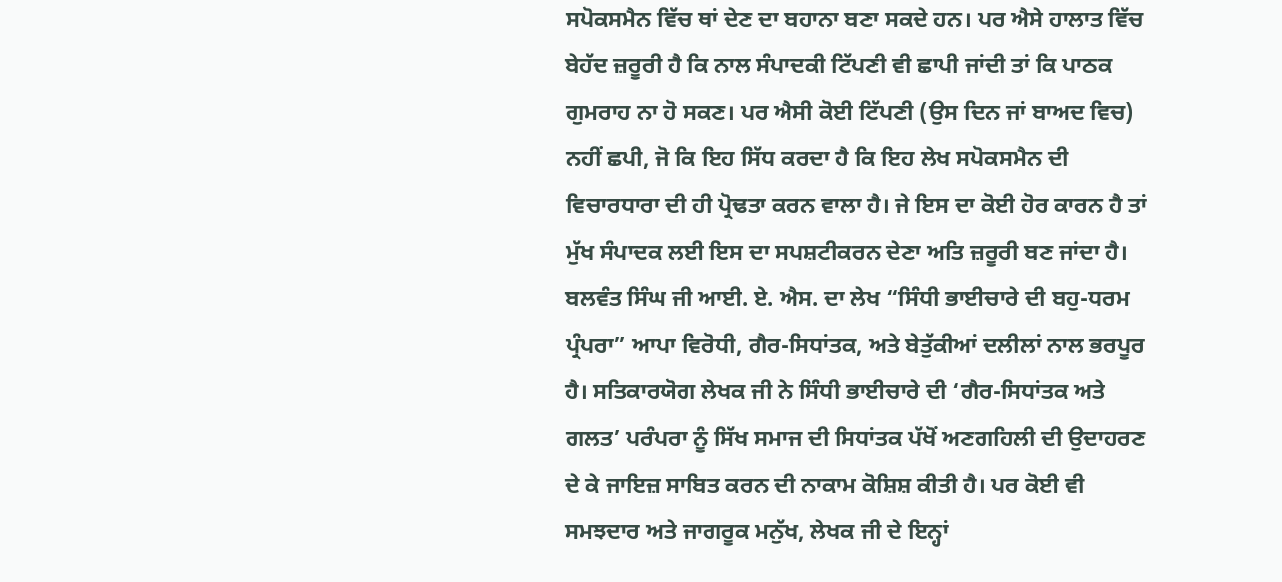ਸਪੋਕਸਮੈਨ ਵਿੱਚ ਥਾਂ ਦੇਣ ਦਾ ਬਹਾਨਾ ਬਣਾ ਸਕਦੇ ਹਨ। ਪਰ ਐਸੇ ਹਾਲਾਤ ਵਿੱਚ ਬੇਹੱਦ ਜ਼ਰੂਰੀ ਹੈ ਕਿ ਨਾਲ ਸੰਪਾਦਕੀ ਟਿੱਪਣੀ ਵੀ ਛਾਪੀ ਜਾਂਦੀ ਤਾਂ ਕਿ ਪਾਠਕ ਗੁਮਰਾਹ ਨਾ ਹੋ ਸਕਣ। ਪਰ ਐਸੀ ਕੋਈ ਟਿੱਪਣੀ (ਉਸ ਦਿਨ ਜਾਂ ਬਾਅਦ ਵਿਚ) ਨਹੀਂ ਛਪੀ, ਜੋ ਕਿ ਇਹ ਸਿੱਧ ਕਰਦਾ ਹੈ ਕਿ ਇਹ ਲੇਖ ਸਪੋਕਸਮੈਨ ਦੀ ਵਿਚਾਰਧਾਰਾ ਦੀ ਹੀ ਪ੍ਰੋਢਤਾ ਕਰਨ ਵਾਲਾ ਹੈ। ਜੇ ਇਸ ਦਾ ਕੋਈ ਹੋਰ ਕਾਰਨ ਹੈ ਤਾਂ ਮੁੱਖ ਸੰਪਾਦਕ ਲਈ ਇਸ ਦਾ ਸਪਸ਼ਟੀਕਰਨ ਦੇਣਾ ਅਤਿ ਜ਼ਰੂਰੀ ਬਣ ਜਾਂਦਾ ਹੈ।
ਬਲਵੰਤ ਸਿੰਘ ਜੀ ਆਈ. ਏ. ਐਸ. ਦਾ ਲੇਖ “ਸਿੰਧੀ ਭਾਈਚਾਰੇ ਦੀ ਬਹੁ-ਧਰਮ ਪ੍ਰੰਪਰਾ” ਆਪਾ ਵਿਰੋਧੀ, ਗੈਰ-ਸਿਧਾਂਤਕ, ਅਤੇ ਬੇਤੁੱਕੀਆਂ ਦਲੀਲਾਂ ਨਾਲ ਭਰਪੂਰ ਹੈ। ਸਤਿਕਾਰਯੋਗ ਲੇਖਕ ਜੀ ਨੇ ਸਿੰਧੀ ਭਾਈਚਾਰੇ ਦੀ ‘ਗੈਰ-ਸਿਧਾਂਤਕ ਅਤੇ ਗਲਤ’ ਪਰੰਪਰਾ ਨੂੰ ਸਿੱਖ ਸਮਾਜ ਦੀ ਸਿਧਾਂਤਕ ਪੱਖੋਂ ਅਣਗਹਿਲੀ ਦੀ ਉਦਾਹਰਣ ਦੇ ਕੇ ਜਾਇਜ਼ ਸਾਬਿਤ ਕਰਨ ਦੀ ਨਾਕਾਮ ਕੋਸ਼ਿਸ਼ ਕੀਤੀ ਹੈ। ਪਰ ਕੋਈ ਵੀ ਸਮਝਦਾਰ ਅਤੇ ਜਾਗਰੂਕ ਮਨੁੱਖ, ਲੇਖਕ ਜੀ ਦੇ ਇਨ੍ਹਾਂ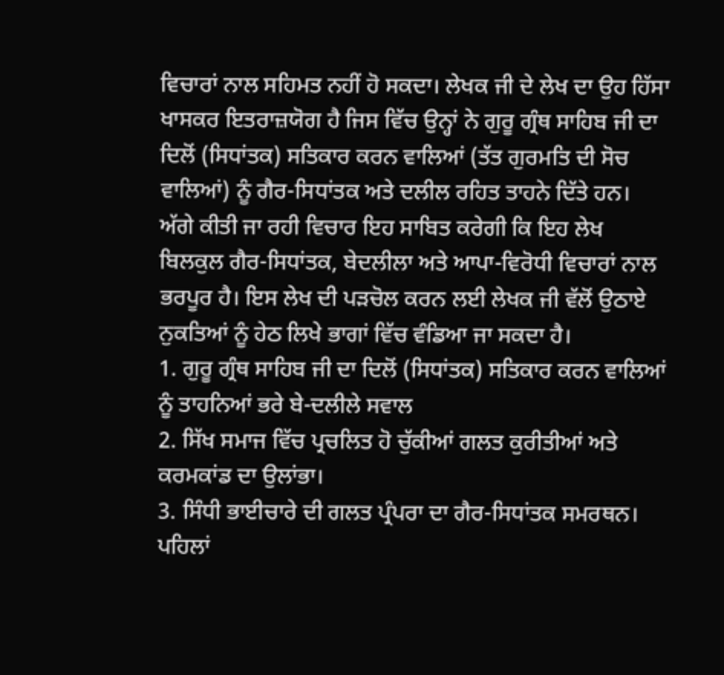ਵਿਚਾਰਾਂ ਨਾਲ ਸਹਿਮਤ ਨਹੀਂ ਹੋ ਸਕਦਾ। ਲੇਖਕ ਜੀ ਦੇ ਲੇਖ ਦਾ ਉਹ ਹਿੱਸਾ ਖਾਸਕਰ ਇਤਰਾਜ਼ਯੋਗ ਹੈ ਜਿਸ ਵਿੱਚ ਉਨ੍ਹਾਂ ਨੇ ਗੁਰੂ ਗ੍ਰੰਥ ਸਾਹਿਬ ਜੀ ਦਾ ਦਿਲੋਂ (ਸਿਧਾਂਤਕ) ਸਤਿਕਾਰ ਕਰਨ ਵਾਲਿਆਂ (ਤੱਤ ਗੁਰਮਤਿ ਦੀ ਸੋਚ ਵਾਲਿਆਂ) ਨੂੰ ਗੈਰ-ਸਿਧਾਂਤਕ ਅਤੇ ਦਲੀਲ ਰਹਿਤ ਤਾਹਨੇ ਦਿੱਤੇ ਹਨ।
ਅੱਗੇ ਕੀਤੀ ਜਾ ਰਹੀ ਵਿਚਾਰ ਇਹ ਸਾਬਿਤ ਕਰੇਗੀ ਕਿ ਇਹ ਲੇਖ ਬਿਲਕੁਲ ਗੈਰ-ਸਿਧਾਂਤਕ, ਬੇਦਲੀਲਾ ਅਤੇ ਆਪਾ-ਵਿਰੋਧੀ ਵਿਚਾਰਾਂ ਨਾਲ ਭਰਪੂਰ ਹੈ। ਇਸ ਲੇਖ ਦੀ ਪੜਚੋਲ ਕਰਨ ਲਈ ਲੇਖਕ ਜੀ ਵੱਲੋਂ ਉਠਾਏ ਨੁਕਤਿਆਂ ਨੂੰ ਹੇਠ ਲਿਖੇ ਭਾਗਾਂ ਵਿੱਚ ਵੰਡਿਆ ਜਾ ਸਕਦਾ ਹੈ।
1. ਗੁਰੂ ਗ੍ਰੰਥ ਸਾਹਿਬ ਜੀ ਦਾ ਦਿਲੋਂ (ਸਿਧਾਂਤਕ) ਸਤਿਕਾਰ ਕਰਨ ਵਾਲਿਆਂ ਨੂੰ ਤਾਹਨਿਆਂ ਭਰੇ ਬੇ-ਦਲੀਲੇ ਸਵਾਲ
2. ਸਿੱਖ ਸਮਾਜ ਵਿੱਚ ਪ੍ਰਚਲਿਤ ਹੋ ਚੁੱਕੀਆਂ ਗਲਤ ਕੁਰੀਤੀਆਂ ਅਤੇ ਕਰਮਕਾਂਡ ਦਾ ਉਲਾਂਭਾ।
3. ਸਿੰਧੀ ਭਾਈਚਾਰੇ ਦੀ ਗਲਤ ਪ੍ਰੰਪਰਾ ਦਾ ਗੈਰ-ਸਿਧਾਂਤਕ ਸਮਰਥਨ।
ਪਹਿਲਾਂ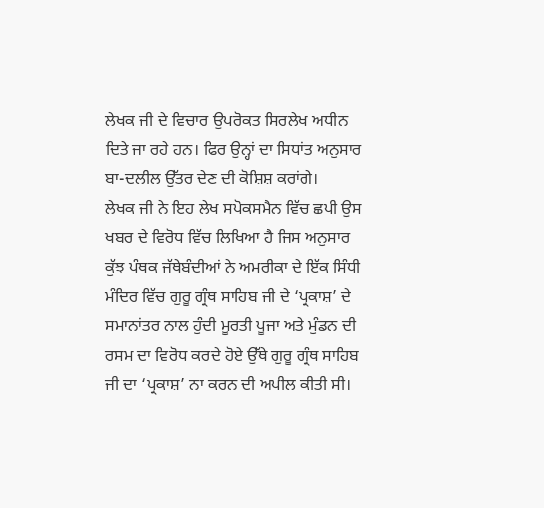ਲੇਖਕ ਜੀ ਦੇ ਵਿਚਾਰ ਉਪਰੋਕਤ ਸਿਰਲੇਖ ਅਧੀਨ ਦਿਤੇ ਜਾ ਰਹੇ ਹਨ। ਫਿਰ ਉਨ੍ਹਾਂ ਦਾ ਸਿਧਾਂਤ ਅਨੁਸਾਰ ਬਾ-ਦਲੀਲ ਉੱਤਰ ਦੇਣ ਦੀ ਕੋਸ਼ਿਸ਼ ਕਰਾਂਗੇ।
ਲੇਖਕ ਜੀ ਨੇ ਇਹ ਲੇਖ ਸਪੋਕਸਮੈਨ ਵਿੱਚ ਛਪੀ ਉਸ ਖਬਰ ਦੇ ਵਿਰੋਧ ਵਿੱਚ ਲਿਖਿਆ ਹੈ ਜਿਸ ਅਨੁਸਾਰ ਕੁੱਝ ਪੰਥਕ ਜੱਥੇਬੰਦੀਆਂ ਨੇ ਅਮਰੀਕਾ ਦੇ ਇੱਕ ਸਿੰਧੀ ਮੰਦਿਰ ਵਿੱਚ ਗੁਰੂ ਗ੍ਰੰਥ ਸਾਹਿਬ ਜੀ ਦੇ ‘ਪ੍ਰਕਾਸ਼’ ਦੇ ਸਮਾਨਾਂਤਰ ਨਾਲ ਹੁੰਦੀ ਮੂਰਤੀ ਪੂਜਾ ਅਤੇ ਮੁੰਡਨ ਦੀ ਰਸਮ ਦਾ ਵਿਰੋਧ ਕਰਦੇ ਹੋਏ ਉੱਥੇ ਗੁਰੂ ਗ੍ਰੰਥ ਸਾਹਿਬ ਜੀ ਦਾ ‘ਪ੍ਰਕਾਸ਼’ ਨਾ ਕਰਨ ਦੀ ਅਪੀਲ ਕੀਤੀ ਸੀ।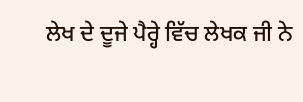ਲੇਖ ਦੇ ਦੂਜੇ ਪੈਰ੍ਹੇ ਵਿੱਚ ਲੇਖਕ ਜੀ ਨੇ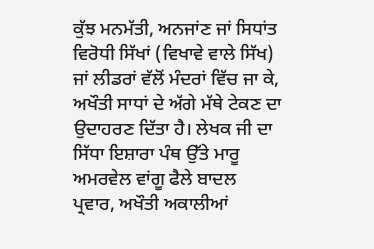ਕੁੱਝ ਮਨਮੱਤੀ, ਅਨਜਾਂਣ ਜਾਂ ਸਿਧਾਂਤ ਵਿਰੋਧੀ ਸਿੱਖਾਂ (ਵਿਖਾਵੇ ਵਾਲੇ ਸਿੱਖ) ਜਾਂ ਲੀਡਰਾਂ ਵੱਲੋਂ ਮੰਦਰਾਂ ਵਿੱਚ ਜਾ ਕੇ, ਅਖੌਤੀ ਸਾਧਾਂ ਦੇ ਅੱਗੇ ਮੱਥੇ ਟੇਕਣ ਦਾ ਉਦਾਹਰਣ ਦਿੱਤਾ ਹੈ। ਲੇਖਕ ਜੀ ਦਾ ਸਿੱਧਾ ਇਸ਼ਾਰਾ ਪੰਥ ਉੱਤੇ ਮਾਰੂ ਅਮਰਵੇਲ ਵਾਂਗੂ ਫੈਲੇ ਬਾਦਲ ਪ੍ਰਵਾਰ, ਅਖੌਤੀ ਅਕਾਲੀਆਂ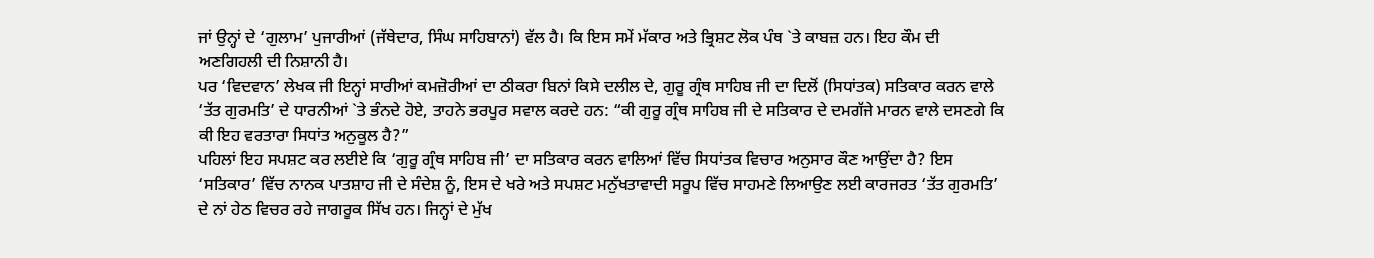ਜਾਂ ਉਨ੍ਹਾਂ ਦੇ ‘ਗੁਲਾਮ’ ਪੁਜਾਰੀਆਂ (ਜੱਥੇਦਾਰ, ਸਿੰਘ ਸਾਹਿਬਾਨਾਂ) ਵੱਲ ਹੈ। ਕਿ ਇਸ ਸਮੇਂ ਮੱਕਾਰ ਅਤੇ ਭ੍ਰਿਸ਼ਟ ਲੋਕ ਪੰਥ `ਤੇ ਕਾਬਜ਼ ਹਨ। ਇਹ ਕੌਮ ਦੀ ਅਣਗਿਹਲੀ ਦੀ ਨਿਸ਼ਾਨੀ ਹੈ।
ਪਰ ‘ਵਿਦਵਾਨ’ ਲੇਖਕ ਜੀ ਇਨ੍ਹਾਂ ਸਾਰੀਆਂ ਕਮਜ਼ੋਰੀਆਂ ਦਾ ਠੀਕਰਾ ਬਿਨਾਂ ਕਿਸੇ ਦਲੀਲ ਦੇ, ਗੁਰੂ ਗ੍ਰੰਥ ਸਾਹਿਬ ਜੀ ਦਾ ਦਿਲੋਂ (ਸਿਧਾਂਤਕ) ਸਤਿਕਾਰ ਕਰਨ ਵਾਲੇ ‘ਤੱਤ ਗੁਰਮਤਿ’ ਦੇ ਧਾਰਨੀਆਂ `ਤੇ ਭੰਨਦੇ ਹੋਏ, ਤਾਹਨੇ ਭਰਪੂਰ ਸਵਾਲ ਕਰਦੇ ਹਨ: “ਕੀ ਗੁਰੂ ਗ੍ਰੰਥ ਸਾਹਿਬ ਜੀ ਦੇ ਸਤਿਕਾਰ ਦੇ ਦਮਗੱਜੇ ਮਾਰਨ ਵਾਲੇ ਦਸਣਗੇ ਕਿ ਕੀ ਇਹ ਵਰਤਾਰਾ ਸਿਧਾਂਤ ਅਨੁਕੂਲ ਹੈ?”
ਪਹਿਲਾਂ ਇਹ ਸਪਸ਼ਟ ਕਰ ਲਈਏ ਕਿ ‘ਗੁਰੂ ਗ੍ਰੰਥ ਸਾਹਿਬ ਜੀ’ ਦਾ ਸਤਿਕਾਰ ਕਰਨ ਵਾਲਿਆਂ ਵਿੱਚ ਸਿਧਾਂਤਕ ਵਿਚਾਰ ਅਨੁਸਾਰ ਕੌਣ ਆਉਂਦਾ ਹੈ? ਇਸ ‘ਸਤਿਕਾਰ’ ਵਿੱਚ ਨਾਨਕ ਪਾਤਸ਼ਾਹ ਜੀ ਦੇ ਸੰਦੇਸ਼ ਨੂੰ, ਇਸ ਦੇ ਖਰੇ ਅਤੇ ਸਪਸ਼ਟ ਮਨੁੱਖਤਾਵਾਦੀ ਸਰੂਪ ਵਿੱਚ ਸਾਹਮਣੇ ਲਿਆਉਣ ਲਈ ਕਾਰਜਰਤ ‘ਤੱਤ ਗੁਰਮਤਿ’ ਦੇ ਨਾਂ ਹੇਠ ਵਿਚਰ ਰਹੇ ਜਾਗਰੂਕ ਸਿੱਖ ਹਨ। ਜਿਨ੍ਹਾਂ ਦੇ ਮੁੱਖ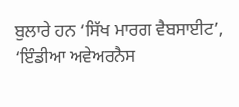ਬੁਲਾਰੇ ਹਨ ‘ਸਿੱਖ ਮਾਰਗ ਵੈਬਸਾਈਟ’, ‘ਇੰਡੀਆ ਅਵੇਅਰਨੈਸ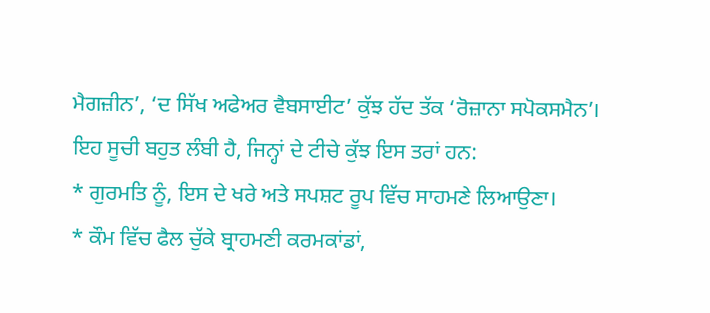ਮੈਗਜ਼ੀਨ’, ‘ਦ ਸਿੱਖ ਅਫੇਅਰ ਵੈਬਸਾਈਟ’ ਕੁੱਝ ਹੱਦ ਤੱਕ ‘ਰੋਜ਼ਾਨਾ ਸਪੋਕਸਮੈਨ’। ਇਹ ਸੂਚੀ ਬਹੁਤ ਲੰਬੀ ਹੈ, ਜਿਨ੍ਹਾਂ ਦੇ ਟੀਚੇ ਕੁੱਝ ਇਸ ਤਰਾਂ ਹਨ:
* ਗੁਰਮਤਿ ਨੂੰ, ਇਸ ਦੇ ਖਰੇ ਅਤੇ ਸਪਸ਼ਟ ਰੂਪ ਵਿੱਚ ਸਾਹਮਣੇ ਲਿਆਉਣਾ।
* ਕੌਮ ਵਿੱਚ ਫੈਲ ਚੁੱਕੇ ਬ੍ਰਾਹਮਣੀ ਕਰਮਕਾਂਡਾਂ,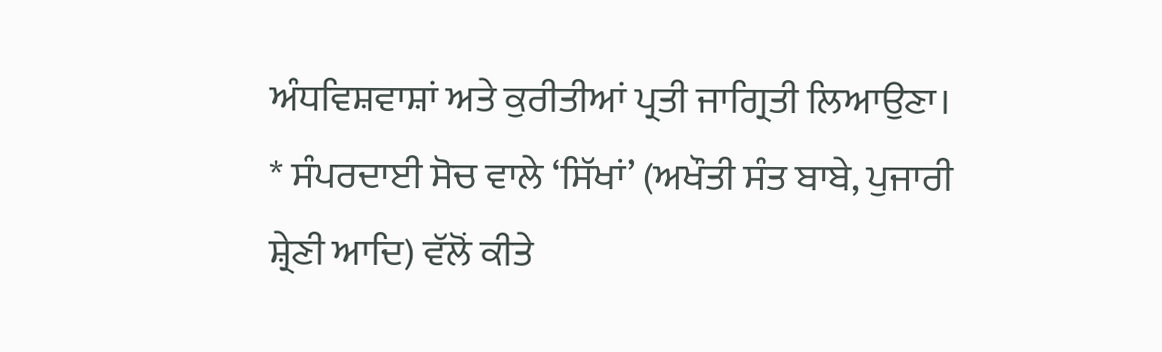ਅੰਧਵਿਸ਼ਵਾਸ਼ਾਂ ਅਤੇ ਕੁਰੀਤੀਆਂ ਪ੍ਰਤੀ ਜਾਗ੍ਰਿਤੀ ਲਿਆਉਣਾ।
* ਸੰਪਰਦਾਈ ਸੋਚ ਵਾਲੇ ‘ਸਿੱਖਾਂ’ (ਅਖੌਤੀ ਸੰਤ ਬਾਬੇ, ਪੁਜਾਰੀ ਸ਼੍ਰੇਣੀ ਆਦਿ) ਵੱਲੋਂ ਕੀਤੇ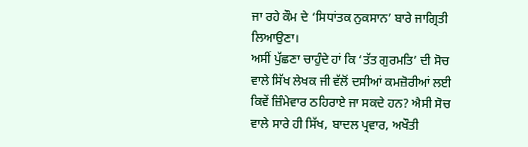ਜਾ ਰਹੇ ਕੌਮ ਦੇ ‘ਸਿਧਾਂਤਕ ਨੁਕਸਾਨ’ ਬਾਰੇ ਜਾਗ੍ਰਿਤੀ ਲਿਆਉਣਾ।
ਅਸੀਂ ਪੁੱਛਣਾ ਚਾਹੁੰਦੇ ਹਾਂ ਕਿ ‘ਤੱਤ ਗੁਰਮਤਿ’ ਦੀ ਸੋਚ ਵਾਲੇ ਸਿੱਖ ਲੇਖਕ ਜੀ ਵੱਲੋਂ ਦਸੀਆਂ ਕਮਜ਼ੋਰੀਆਂ ਲਈ ਕਿਵੇਂ ਜ਼ਿੰਮੇਵਾਰ ਠਹਿਰਾਏ ਜਾ ਸਕਦੇ ਹਨ? ਐਸੀ ਸੋਚ ਵਾਲੇ ਸਾਰੇ ਹੀ ਸਿੱਖ, ਬਾਦਲ ਪ੍ਰਵਾਰ, ਅਖੌਤੀ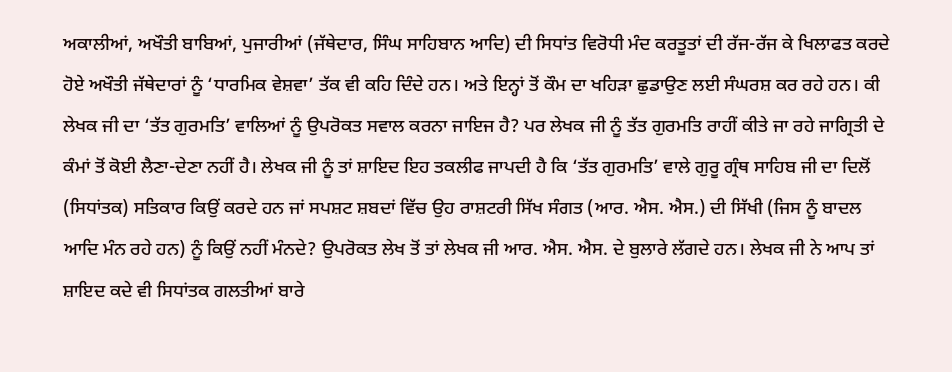ਅਕਾਲੀਆਂ, ਅਖੌਤੀ ਬਾਬਿਆਂ, ਪੁਜਾਰੀਆਂ (ਜੱਥੇਦਾਰ, ਸਿੰਘ ਸਾਹਿਬਾਨ ਆਦਿ) ਦੀ ਸਿਧਾਂਤ ਵਿਰੋਧੀ ਮੰਦ ਕਰਤੂਤਾਂ ਦੀ ਰੱਜ-ਰੱਜ ਕੇ ਖਿਲਾਫਤ ਕਰਦੇ ਹੋਏ ਅਖੌਤੀ ਜੱਥੇਦਾਰਾਂ ਨੂੰ ‘ਧਾਰਮਿਕ ਵੇਸ਼ਵਾ’ ਤੱਕ ਵੀ ਕਹਿ ਦਿੰਦੇ ਹਨ। ਅਤੇ ਇਨ੍ਹਾਂ ਤੋਂ ਕੌਮ ਦਾ ਖਹਿੜਾ ਛੁਡਾਉਣ ਲਈ ਸੰਘਰਸ਼ ਕਰ ਰਹੇ ਹਨ। ਕੀ ਲੇਖਕ ਜੀ ਦਾ ‘ਤੱਤ ਗੁਰਮਤਿ’ ਵਾਲਿਆਂ ਨੂੰ ਉਪਰੋਕਤ ਸਵਾਲ ਕਰਨਾ ਜਾਇਜ ਹੈ? ਪਰ ਲੇਖਕ ਜੀ ਨੂੰ ਤੱਤ ਗੁਰਮਤਿ ਰਾਹੀਂ ਕੀਤੇ ਜਾ ਰਹੇ ਜਾਗ੍ਰਿਤੀ ਦੇ ਕੰਮਾਂ ਤੋਂ ਕੋਈ ਲੈਣਾ-ਦੇਣਾ ਨਹੀਂ ਹੈ। ਲੇਖਕ ਜੀ ਨੂੰ ਤਾਂ ਸ਼ਾਇਦ ਇਹ ਤਕਲੀਫ ਜਾਪਦੀ ਹੈ ਕਿ ‘ਤੱਤ ਗੁਰਮਤਿ’ ਵਾਲੇ ਗੁਰੂ ਗ੍ਰੰਥ ਸਾਹਿਬ ਜੀ ਦਾ ਦਿਲੋਂ (ਸਿਧਾਂਤਕ) ਸਤਿਕਾਰ ਕਿਉਂ ਕਰਦੇ ਹਨ ਜਾਂ ਸਪਸ਼ਟ ਸ਼ਬਦਾਂ ਵਿੱਚ ਉਹ ਰਾਸ਼ਟਰੀ ਸਿੱਖ ਸੰਗਤ (ਆਰ. ਐਸ. ਐਸ.) ਦੀ ਸਿੱਖੀ (ਜਿਸ ਨੂੰ ਬਾਦਲ ਆਦਿ ਮੰਨ ਰਹੇ ਹਨ) ਨੂੰ ਕਿਉਂ ਨਹੀਂ ਮੰਨਦੇ? ਉਪਰੋਕਤ ਲੇਖ ਤੋਂ ਤਾਂ ਲੇਖਕ ਜੀ ਆਰ. ਐਸ. ਐਸ. ਦੇ ਬੁਲਾਰੇ ਲੱਗਦੇ ਹਨ। ਲੇਖਕ ਜੀ ਨੇ ਆਪ ਤਾਂ ਸ਼ਾਇਦ ਕਦੇ ਵੀ ਸਿਧਾਂਤਕ ਗਲਤੀਆਂ ਬਾਰੇ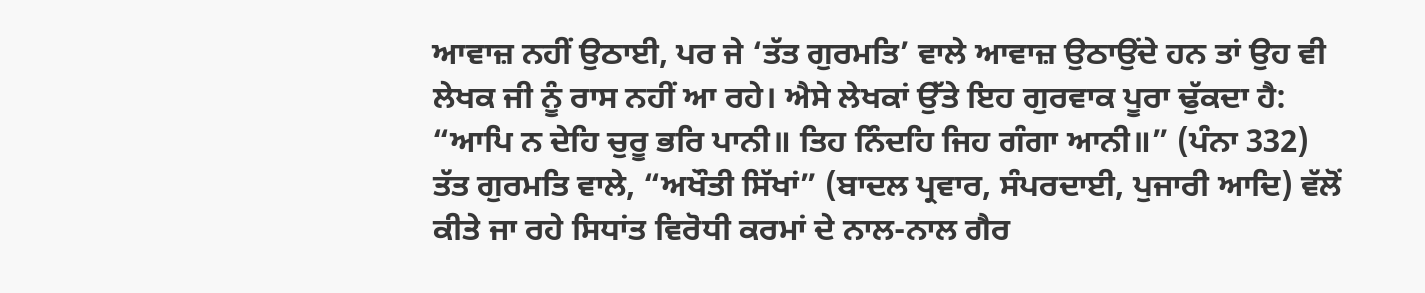ਆਵਾਜ਼ ਨਹੀਂ ਉਠਾਈ, ਪਰ ਜੇ ‘ਤੱਤ ਗੁਰਮਤਿ’ ਵਾਲੇ ਆਵਾਜ਼ ਉਠਾਉਂਦੇ ਹਨ ਤਾਂ ਉਹ ਵੀ ਲੇਖਕ ਜੀ ਨੂੰ ਰਾਸ ਨਹੀਂ ਆ ਰਹੇ। ਐਸੇ ਲੇਖਕਾਂ ਉੱਤੇ ਇਹ ਗੁਰਵਾਕ ਪੂਰਾ ਢੁੱਕਦਾ ਹੈ:
“ਆਪਿ ਨ ਦੇਹਿ ਚੁਰੂ ਭਰਿ ਪਾਨੀ॥ ਤਿਹ ਨਿੰਦਹਿ ਜਿਹ ਗੰਗਾ ਆਨੀ॥” (ਪੰਨਾ 332)
ਤੱਤ ਗੁਰਮਤਿ ਵਾਲੇ, “ਅਖੌਤੀ ਸਿੱਖਾਂ” (ਬਾਦਲ ਪ੍ਰਵਾਰ, ਸੰਪਰਦਾਈ, ਪੁਜਾਰੀ ਆਦਿ) ਵੱਲੋਂ ਕੀਤੇ ਜਾ ਰਹੇ ਸਿਧਾਂਤ ਵਿਰੋਧੀ ਕਰਮਾਂ ਦੇ ਨਾਲ-ਨਾਲ ਗੈਰ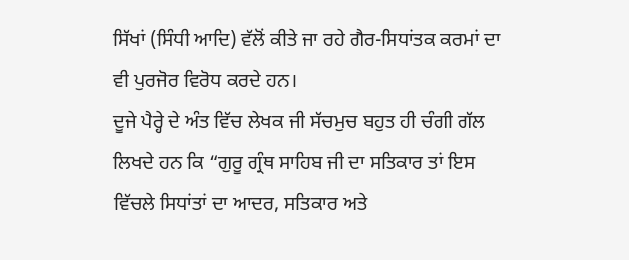ਸਿੱਖਾਂ (ਸਿੰਧੀ ਆਦਿ) ਵੱਲੋਂ ਕੀਤੇ ਜਾ ਰਹੇ ਗੈਰ-ਸਿਧਾਂਤਕ ਕਰਮਾਂ ਦਾ ਵੀ ਪੁਰਜੋਰ ਵਿਰੋਧ ਕਰਦੇ ਹਨ।
ਦੂਜੇ ਪੈਰ੍ਹੇ ਦੇ ਅੰਤ ਵਿੱਚ ਲੇਖਕ ਜੀ ਸੱਚਮੁਚ ਬਹੁਤ ਹੀ ਚੰਗੀ ਗੱਲ ਲਿਖਦੇ ਹਨ ਕਿ “ਗੁਰੂ ਗ੍ਰੰਥ ਸਾਹਿਬ ਜੀ ਦਾ ਸਤਿਕਾਰ ਤਾਂ ਇਸ ਵਿੱਚਲੇ ਸਿਧਾਂਤਾਂ ਦਾ ਆਦਰ, ਸਤਿਕਾਰ ਅਤੇ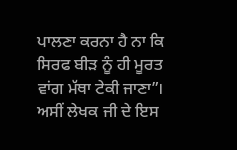ਪਾਲਣਾ ਕਰਨਾ ਹੈ ਨਾ ਕਿ ਸਿਰਫ ਬੀੜ ਨੂੰ ਹੀ ਮੂਰਤ ਵਾਂਗ ਮੱਥਾ ਟੇਕੀ ਜਾਣਾ”।
ਅਸੀਂ ਲੇਖਕ ਜੀ ਦੇ ਇਸ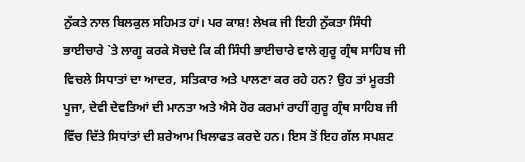ਨੁੱਕਤੇ ਨਾਲ ਬਿਲਕੁਲ ਸਹਿਮਤ ਹਾਂ। ਪਰ ਕਾਸ਼! ਲੇਖਕ ਜੀ ਇਹੀ ਨੁੱਕਤਾ ਸਿੰਧੀ ਭਾਈਚਾਰੇ `ਤੇ ਲਾਗੂ ਕਰਕੇ ਸੋਚਦੇ ਕਿ ਕੀ ਸਿੰਧੀ ਭਾਈਚਾਰੇ ਵਾਲੇ ਗੁਰੂ ਗ੍ਰੰਥ ਸਾਹਿਬ ਜੀ ਵਿਚਲੇ ਸਿਧਾਤਾਂ ਦਾ ਆਦਰ, ਸਤਿਕਾਰ ਅਤੇ ਪਾਲਣਾ ਕਰ ਰਹੇ ਹਨ? ਉਹ ਤਾਂ ਮੂਰਤੀ ਪੂਜਾ, ਦੇਵੀ ਦੇਵਤਿਆਂ ਦੀ ਮਾਨਤਾ ਅਤੇ ਐਸੇ ਹੋਰ ਕਰਮਾਂ ਰਾਹੀਂ ਗੁਰੂ ਗ੍ਰੰਥ ਸਾਹਿਬ ਜੀ ਵਿੱਚ ਦਿੱਤੇ ਸਿਧਾਂਤਾਂ ਦੀ ਸ਼ਰੇਆਮ ਖਿਲਾਫਤ ਕਰਦੇ ਹਨ। ਇਸ ਤੋਂ ਇਹ ਗੱਲ ਸਪਸ਼ਟ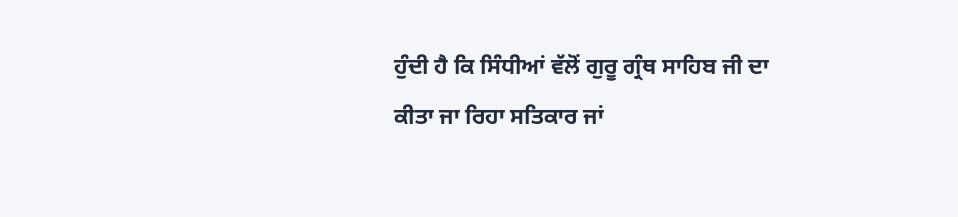ਹੁੰਦੀ ਹੈ ਕਿ ਸਿੰਧੀਆਂ ਵੱਲੋਂ ਗੁਰੂ ਗ੍ਰੰਥ ਸਾਹਿਬ ਜੀ ਦਾ ਕੀਤਾ ਜਾ ਰਿਹਾ ਸਤਿਕਾਰ ਜਾਂ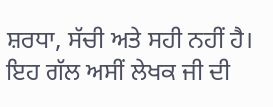ਸ਼ਰਧਾ, ਸੱਚੀ ਅਤੇ ਸਹੀ ਨਹੀਂ ਹੈ। ਇਹ ਗੱਲ ਅਸੀਂ ਲੇਖਕ ਜੀ ਦੀ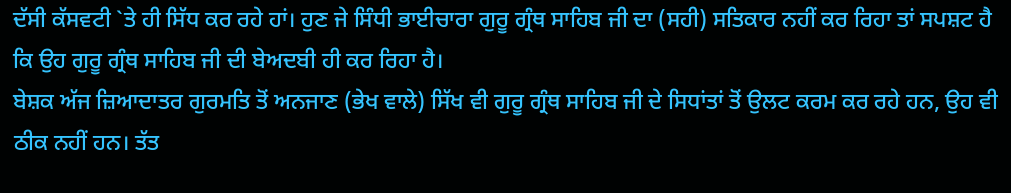ਦੱਸੀ ਕੱਸਵਟੀ `ਤੇ ਹੀ ਸਿੱਧ ਕਰ ਰਹੇ ਹਾਂ। ਹੁਣ ਜੇ ਸਿੰਧੀ ਭਾਈਚਾਰਾ ਗੁਰੂ ਗ੍ਰੰਥ ਸਾਹਿਬ ਜੀ ਦਾ (ਸਹੀ) ਸਤਿਕਾਰ ਨਹੀਂ ਕਰ ਰਿਹਾ ਤਾਂ ਸਪਸ਼ਟ ਹੈ ਕਿ ਉਹ ਗੁਰੂ ਗ੍ਰੰਥ ਸਾਹਿਬ ਜੀ ਦੀ ਬੇਅਦਬੀ ਹੀ ਕਰ ਰਿਹਾ ਹੈ।
ਬੇਸ਼ਕ ਅੱਜ ਜ਼ਿਆਦਾਤਰ ਗੁਰਮਤਿ ਤੋਂ ਅਨਜਾਣ (ਭੇਖ ਵਾਲੇ) ਸਿੱਖ ਵੀ ਗੁਰੂ ਗ੍ਰੰਥ ਸਾਹਿਬ ਜੀ ਦੇ ਸਿਧਾਂਤਾਂ ਤੋਂ ਉਲਟ ਕਰਮ ਕਰ ਰਹੇ ਹਨ, ਉਹ ਵੀ ਠੀਕ ਨਹੀਂ ਹਨ। ਤੱਤ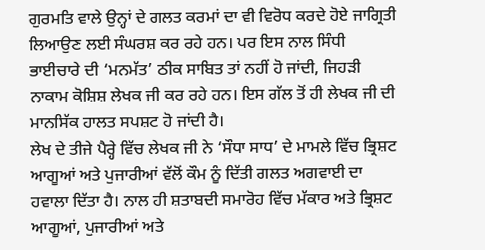ਗੁਰਮਤਿ ਵਾਲੇ ਉਨ੍ਹਾਂ ਦੇ ਗਲਤ ਕਰਮਾਂ ਦਾ ਵੀ ਵਿਰੋਧ ਕਰਦੇ ਹੋਏ ਜਾਗ੍ਰਿਤੀ ਲਿਆਉਣ ਲਈ ਸੰਘਰਸ਼ ਕਰ ਰਹੇ ਹਨ। ਪਰ ਇਸ ਨਾਲ ਸਿੰਧੀ ਭਾਈਚਾਰੇ ਦੀ ‘ਮਨਮੱਤ’ ਠੀਕ ਸਾਬਿਤ ਤਾਂ ਨਹੀਂ ਹੋ ਜਾਂਦੀ, ਜਿਹੜੀ ਨਾਕਾਮ ਕੋਸ਼ਿਸ਼ ਲੇਖਕ ਜੀ ਕਰ ਰਹੇ ਹਨ। ਇਸ ਗੱਲ ਤੋਂ ਹੀ ਲੇਖਕ ਜੀ ਦੀ ਮਾਨਸਿੱਕ ਹਾਲਤ ਸਪਸ਼ਟ ਹੋ ਜਾਂਦੀ ਹੈ।
ਲੇਖ ਦੇ ਤੀਜੇ ਪੈਰ੍ਹੇ ਵਿੱਚ ਲੇਖਕ ਜੀ ਨੇ ‘ਸੌਧਾ ਸਾਧ’ ਦੇ ਮਾਮਲੇ ਵਿੱਚ ਭ੍ਰਿਸ਼ਟ ਆਗੂਆਂ ਅਤੇ ਪੁਜਾਰੀਆਂ ਵੱਲੋਂ ਕੌਮ ਨੂੰ ਦਿੱਤੀ ਗਲਤ ਅਗਵਾਈ ਦਾ ਹਵਾਲਾ ਦਿੱਤਾ ਹੈ। ਨਾਲ ਹੀ ਸ਼ਤਾਬਦੀ ਸਮਾਰੋਹ ਵਿੱਚ ਮੱਕਾਰ ਅਤੇ ਭ੍ਰਿਸ਼ਟ ਆਗੂਆਂ, ਪੁਜਾਰੀਆਂ ਅਤੇ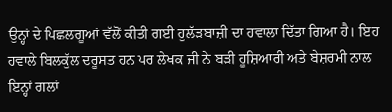ਉਨ੍ਹਾਂ ਦੇ ਪਿਛਲਗੂਆਂ ਵੱਲੋਂ ਕੀਤੀ ਗਈ ਹੁਲੱੜਬਾਜ਼ੀ ਦਾ ਹਵਾਲਾ ਦਿੱਤਾ ਗਿਆ ਹੈ। ਇਹ ਹਵਾਲੇ ਬਿਲਕੁੱਲ ਦਰੂਸਤ ਹਨ ਪਰ ਲੇਖਕ ਜੀ ਨੇ ਬੜੀ ਹੂਸ਼ਿਆਰੀ ਅਤੇ ਬੇਸ਼ਰਮੀ ਨਾਲ ਇਨ੍ਹਾਂ ਗਲਾਂ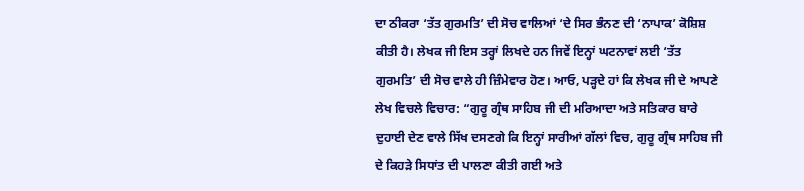ਦਾ ਠੀਕਰਾ ‘ਤੱਤ ਗੁਰਮਤਿ’ ਦੀ ਸੋਚ ਵਾਲਿਆਂ ‘ਦੇ ਸਿਰ ਭੰਨਣ ਦੀ ‘ਨਾਪਾਕ’ ਕੋਸ਼ਿਸ਼ ਕੀਤੀ ਹੈ। ਲੇਖਕ ਜੀ ਇਸ ਤਰ੍ਹਾਂ ਲਿਖਦੇ ਹਨ ਜਿਵੇਂ ਇਨ੍ਹਾਂ ਘਟਨਾਵਾਂ ਲਈ ‘ਤੱਤ ਗੁਰਮਤਿ’ ਦੀ ਸੋਚ ਵਾਲੇ ਹੀ ਜ਼ਿੰਮੇਵਾਰ ਹੋਣ। ਆਓ, ਪੜ੍ਹਦੇ ਹਾਂ ਕਿ ਲੇਖਕ ਜੀ ਦੇ ਆਪਣੇ ਲੇਖ ਵਿਚਲੇ ਵਿਚਾਰ: “ਗੁਰੂ ਗ੍ਰੰਥ ਸਾਹਿਬ ਜੀ ਦੀ ਮਰਿਆਦਾ ਅਤੇ ਸਤਿਕਾਰ ਬਾਰੇ ਦੁਹਾਈ ਦੇਣ ਵਾਲੇ ਸਿੱਖ ਦਸਣਗੇ ਕਿ ਇਨ੍ਹਾਂ ਸਾਰੀਆਂ ਗੱਲਾਂ ਵਿਚ, ਗੁਰੂ ਗ੍ਰੰਥ ਸਾਹਿਬ ਜੀ ਦੇ ਕਿਹੜੇ ਸਿਧਾਂਤ ਦੀ ਪਾਲਣਾ ਕੀਤੀ ਗਈ ਅਤੇ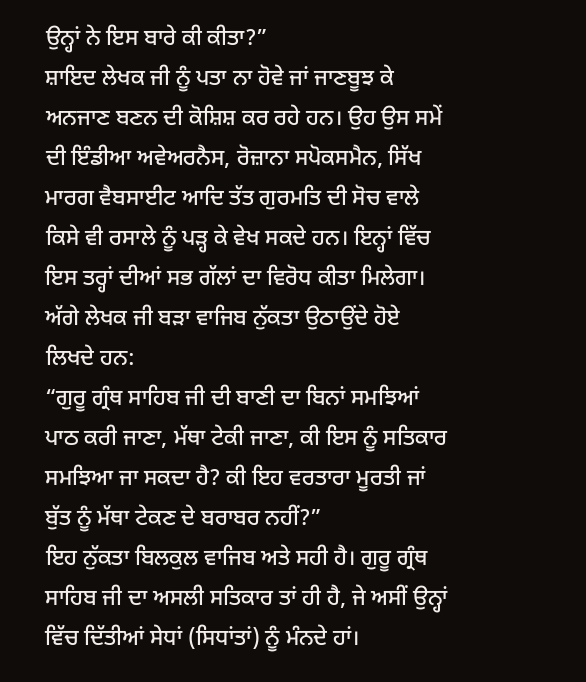ਉਨ੍ਹਾਂ ਨੇ ਇਸ ਬਾਰੇ ਕੀ ਕੀਤਾ?”
ਸ਼ਾਇਦ ਲੇਖਕ ਜੀ ਨੂੰ ਪਤਾ ਨਾ ਹੋਵੇ ਜਾਂ ਜਾਣਬੂਝ ਕੇ ਅਨਜਾਣ ਬਣਨ ਦੀ ਕੋਸ਼ਿਸ਼ ਕਰ ਰਹੇ ਹਨ। ਉਹ ਉਸ ਸਮੇਂ ਦੀ ਇੰਡੀਆ ਅਵੇਅਰਨੈਸ, ਰੋਜ਼ਾਨਾ ਸਪੋਕਸਮੈਨ, ਸਿੱਖ ਮਾਰਗ ਵੈਬਸਾਈਟ ਆਦਿ ਤੱਤ ਗੁਰਮਤਿ ਦੀ ਸੋਚ ਵਾਲੇ ਕਿਸੇ ਵੀ ਰਸਾਲੇ ਨੂੰ ਪੜ੍ਹ ਕੇ ਵੇਖ ਸਕਦੇ ਹਨ। ਇਨ੍ਹਾਂ ਵਿੱਚ ਇਸ ਤਰ੍ਹਾਂ ਦੀਆਂ ਸਭ ਗੱਲਾਂ ਦਾ ਵਿਰੋਧ ਕੀਤਾ ਮਿਲੇਗਾ।
ਅੱਗੇ ਲੇਖਕ ਜੀ ਬੜਾ ਵਾਜਿਬ ਨੁੱਕਤਾ ਉਠਾਉਂਦੇ ਹੋਏ ਲਿਖਦੇ ਹਨ:
“ਗੁਰੂ ਗ੍ਰੰਥ ਸਾਹਿਬ ਜੀ ਦੀ ਬਾਣੀ ਦਾ ਬਿਨਾਂ ਸਮਝਿਆਂ ਪਾਠ ਕਰੀ ਜਾਣਾ, ਮੱਥਾ ਟੇਕੀ ਜਾਣਾ, ਕੀ ਇਸ ਨੂੰ ਸਤਿਕਾਰ ਸਮਝਿਆ ਜਾ ਸਕਦਾ ਹੈ? ਕੀ ਇਹ ਵਰਤਾਰਾ ਮੂਰਤੀ ਜਾਂ ਬੁੱਤ ਨੂੰ ਮੱਥਾ ਟੇਕਣ ਦੇ ਬਰਾਬਰ ਨਹੀਂ?”
ਇਹ ਨੁੱਕਤਾ ਬਿਲਕੁਲ ਵਾਜਿਬ ਅਤੇ ਸਹੀ ਹੈ। ਗੁਰੂ ਗ੍ਰੰਥ ਸਾਹਿਬ ਜੀ ਦਾ ਅਸਲੀ ਸਤਿਕਾਰ ਤਾਂ ਹੀ ਹੈ, ਜੇ ਅਸੀਂ ਉਨ੍ਹਾਂ ਵਿੱਚ ਦਿੱਤੀਆਂ ਸੇਧਾਂ (ਸਿਧਾਂਤਾਂ) ਨੂੰ ਮੰਨਦੇ ਹਾਂ।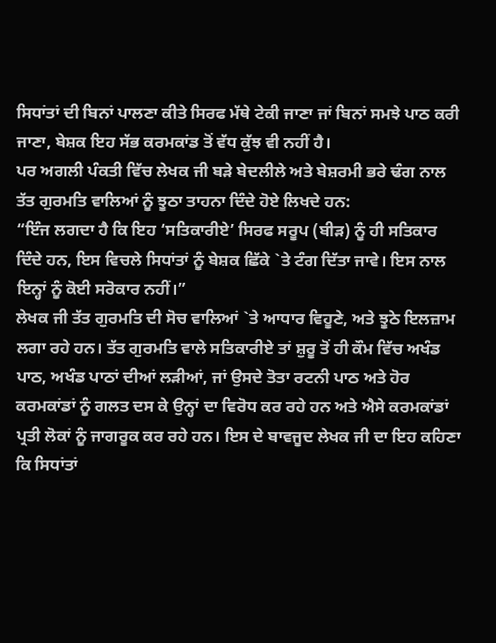ਸਿਧਾਂਤਾਂ ਦੀ ਬਿਨਾਂ ਪਾਲਣਾ ਕੀਤੇ ਸਿਰਫ ਮੱਥੇ ਟੇਕੀ ਜਾਣਾ ਜਾਂ ਬਿਨਾਂ ਸਮਝੇ ਪਾਠ ਕਰੀ ਜਾਣਾ, ਬੇਸ਼ਕ ਇਹ ਸੱਭ ਕਰਮਕਾਂਡ ਤੋਂ ਵੱਧ ਕੁੱਝ ਵੀ ਨਹੀਂ ਹੈ।
ਪਰ ਅਗਲੀ ਪੰਕਤੀ ਵਿੱਚ ਲੇਖਕ ਜੀ ਬੜੇ ਬੇਦਲੀਲੇ ਅਤੇ ਬੇਸ਼ਰਮੀ ਭਰੇ ਢੰਗ ਨਾਲ ਤੱਤ ਗੁਰਮਤਿ ਵਾਲਿਆਂ ਨੂੰ ਝੂਠਾ ਤਾਹਨਾ ਦਿੰਦੇ ਹੋਏ ਲਿਖਦੇ ਹਨ:
“ਇੰਜ ਲਗਦਾ ਹੈ ਕਿ ਇਹ ‘ਸਤਿਕਾਰੀਏ’ ਸਿਰਫ ਸਰੂਪ (ਬੀੜ) ਨੂੰ ਹੀ ਸਤਿਕਾਰ ਦਿੰਦੇ ਹਨ, ਇਸ ਵਿਚਲੇ ਸਿਧਾਂਤਾਂ ਨੂੰ ਬੇਸ਼ਕ ਛਿੱਕੇ `ਤੇ ਟੰਗ ਦਿੱਤਾ ਜਾਵੇ। ਇਸ ਨਾਲ ਇਨ੍ਹਾਂ ਨੂੰ ਕੋਈ ਸਰੋਕਾਰ ਨਹੀਂ।”
ਲੇਖਕ ਜੀ ਤੱਤ ਗੁਰਮਤਿ ਦੀ ਸੋਚ ਵਾਲਿਆਂ `ਤੇ ਆਧਾਰ ਵਿਹੂਣੇ, ਅਤੇ ਝੂਠੇ ਇਲਜ਼ਾਮ ਲਗਾ ਰਹੇ ਹਨ। ਤੱਤ ਗੁਰਮਤਿ ਵਾਲੇ ਸਤਿਕਾਰੀਏ ਤਾਂ ਸ਼ੁਰੂ ਤੋਂ ਹੀ ਕੌਮ ਵਿੱਚ ਅਖੰਡ ਪਾਠ, ਅਖੰਡ ਪਾਠਾਂ ਦੀਆਂ ਲੜੀਆਂ, ਜਾਂ ਉਸਦੇ ਤੋਤਾ ਰਟਨੀ ਪਾਠ ਅਤੇ ਹੋਰ ਕਰਮਕਾਂਡਾਂ ਨੂੰ ਗਲਤ ਦਸ ਕੇ ਉਨ੍ਹਾਂ ਦਾ ਵਿਰੋਧ ਕਰ ਰਹੇ ਹਨ ਅਤੇ ਐਸੇ ਕਰਮਕਾਂਡਾਂ ਪ੍ਰਤੀ ਲੋਕਾਂ ਨੂੰ ਜਾਗਰੂਕ ਕਰ ਰਹੇ ਹਨ। ਇਸ ਦੇ ਬਾਵਜੂਦ ਲੇਖਕ ਜੀ ਦਾ ਇਹ ਕਹਿਣਾ ਕਿ ਸਿਧਾਂਤਾਂ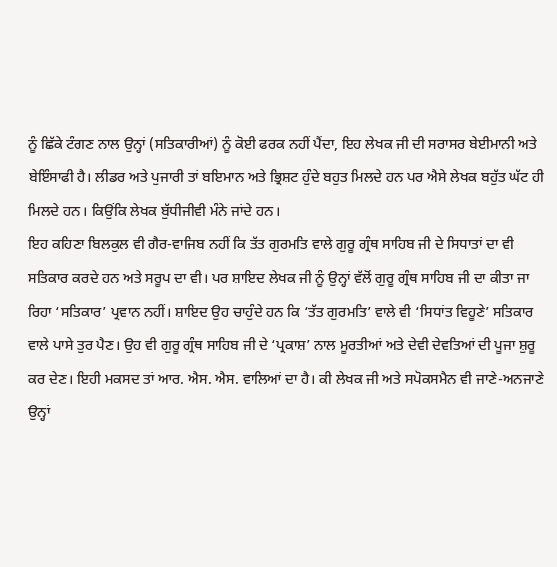ਨੂੰ ਛਿੱਕੇ ਟੰਗਣ ਨਾਲ ਉਨ੍ਹਾਂ (ਸਤਿਕਾਰੀਆਂ) ਨੂੰ ਕੋਈ ਫਰਕ ਨਹੀਂ ਪੈਂਦਾ, ਇਹ ਲੇਖਕ ਜੀ ਦੀ ਸਰਾਸਰ ਬੇਈਮਾਨੀ ਅਤੇ ਬੇਇੰਸਾਫੀ ਹੈ। ਲੀਡਰ ਅਤੇ ਪੁਜਾਰੀ ਤਾਂ ਬਇਮਾਨ ਅਤੇ ਭ੍ਰਿਸ਼ਟ ਹੁੰਦੇ ਬਹੁਤ ਮਿਲਦੇ ਹਨ ਪਰ ਐਸੇ ਲੇਖਕ ਬਹੁੱਤ ਘੱਟ ਹੀ ਮਿਲਦੇ ਹਨ। ਕਿਉਂਕਿ ਲੇਖਕ ਬੁੱਧੀਜੀਵੀ ਮੰਨੇ ਜਾਂਦੇ ਹਨ।
ਇਹ ਕਹਿਣਾ ਬਿਲਕੁਲ ਵੀ ਗੈਰ-ਵਾਜਿਬ ਨਹੀਂ ਕਿ ਤੱਤ ਗੁਰਮਤਿ ਵਾਲੇ ਗੁਰੂ ਗ੍ਰੰਥ ਸਾਹਿਬ ਜੀ ਦੇ ਸਿਧਾਤਾਂ ਦਾ ਵੀ ਸਤਿਕਾਰ ਕਰਦੇ ਹਨ ਅਤੇ ਸਰੂਪ ਦਾ ਵੀ। ਪਰ ਸ਼ਾਇਦ ਲੇਖਕ ਜੀ ਨੂੰ ਉਨ੍ਹਾਂ ਵੱਲੋਂ ਗੁਰੂ ਗ੍ਰੰਥ ਸਾਹਿਬ ਜੀ ਦਾ ਕੀਤਾ ਜਾ ਰਿਹਾ ‘ਸਤਿਕਾਰ’ ਪ੍ਰਵਾਨ ਨਹੀਂ। ਸ਼ਾਇਦ ਉਹ ਚਾਹੁੰਦੇ ਹਨ ਕਿ ‘ਤੱਤ ਗੁਰਮਤਿ’ ਵਾਲੇ ਵੀ ‘ਸਿਧਾਂਤ ਵਿਹੂਣੇ’ ਸਤਿਕਾਰ ਵਾਲੇ ਪਾਸੇ ਤੁਰ ਪੈਣ। ਉਹ ਵੀ ਗੁਰੂ ਗ੍ਰੰਥ ਸਾਹਿਬ ਜੀ ਦੇ ‘ਪ੍ਰਕਾਸ਼’ ਨਾਲ ਮੂਰਤੀਆਂ ਅਤੇ ਦੇਵੀ ਦੇਵਤਿਆਂ ਦੀ ਪੂਜਾ ਸ਼ੁਰੂ ਕਰ ਦੇਣ। ਇਹੀ ਮਕਸਦ ਤਾਂ ਆਰ. ਐਸ. ਐਸ. ਵਾਲਿਆਂ ਦਾ ਹੈ। ਕੀ ਲੇਖਕ ਜੀ ਅਤੇ ਸਪੋਕਸਮੈਨ ਵੀ ਜਾਣੇ-ਅਨਜਾਣੇ ਉਨ੍ਹਾਂ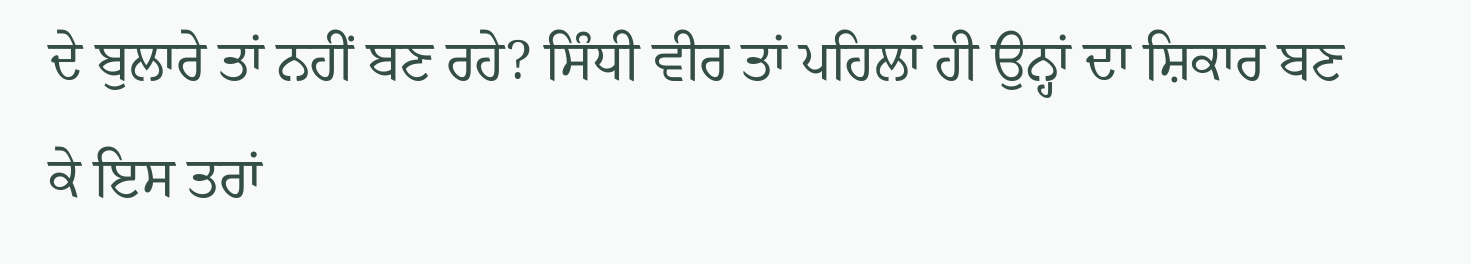ਦੇ ਬੁਲਾਰੇ ਤਾਂ ਨਹੀਂ ਬਣ ਰਹੇ? ਸਿੰਧੀ ਵੀਰ ਤਾਂ ਪਹਿਲਾਂ ਹੀ ਉਨ੍ਹਾਂ ਦਾ ਸ਼ਿਕਾਰ ਬਣ ਕੇ ਇਸ ਤਰਾਂ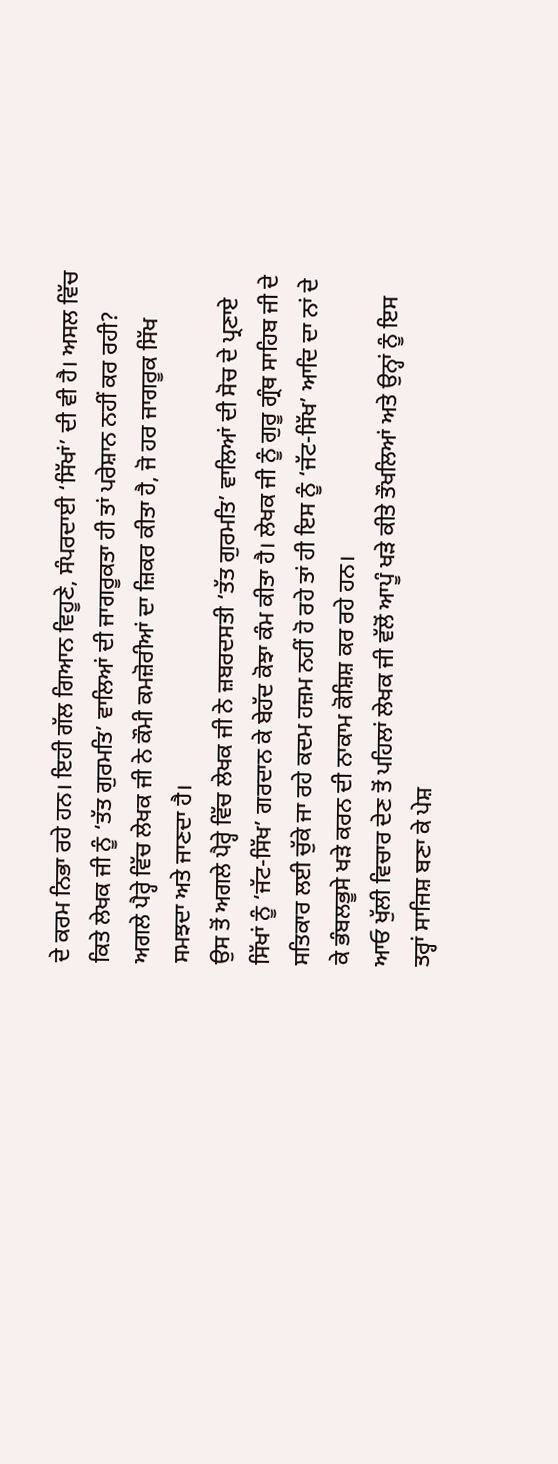ਦੇ ਕਰਮ ਨਿਭਾ ਰਹੇ ਹਨ। ਇਹੀ ਗੱਲ ਗਿਆਨ ਵਿਹੂਣੇ, ਸੰਪਰਦਾਈ ‘ਸਿੱਖਾਂ’ ਦੀ ਵੀ ਹੈ। ਅਸਲ ਵਿੱਚ ਕਿਤੇ ਲੇਖਕ ਜੀ ਨੂੰ ‘ਤੱਤ ਗੁਰਮਤਿ’ ਵਾਲਿਆਂ ਦੀ ਜਾਗਰੂਕਤਾ ਹੀ ਤਾਂ ਪਰੇਸ਼ਾਨ ਨਹੀਂ ਕਰ ਰਹੀ?
ਅਗਲੇ ਪੈਰ੍ਹੇ ਵਿੱਚ ਲੇਖਕ ਜੀ ਨੇ ਕੌਮੀ ਕਮਜ਼ੋਰੀਆਂ ਦਾ ਜ਼ਿਕਰ ਕੀਤਾ ਹੈ, ਜੋ ਹਰ ਜਾਗਰੂਕ ਸਿੱਖ ਸਮਝਦਾ ਅਤੇ ਜਾਣਦਾ ਹੈ।
ਉਸ ਤੋਂ ਅਗਲੇ ਪੈਰ੍ਹੇ ਵਿੱਚ ਲੇਖਕ ਜੀ ਨੇ ਜ਼ਬਰਦਸਤੀ ‘ਤੱਤ ਗੁਰਮਤਿ’ ਵਾਲਿਆਂ ਦੀ ਸੋਚ ਦੇ ਪ੍ਰਣਾਏ ਸਿੱਖਾਂ ਨੂੰ ‘ਜੱਟ-ਸਿੱਖ’ ਗਰਦਾਨ ਕੇ ਬੇਹੱਦ ਕੋਝਾ ਕੰਮ ਕੀਤਾ ਹੈ। ਲੇਖਕ ਜੀ ਨੂੰ ਗੁਰੂ ਗ੍ਰੰਥ ਸਾਹਿਬ ਜੀ ਦੇ ਸਤਿਕਾਰ ਲਈ ਚੁੱਕੇ ਜਾ ਰਹੇ ਕਦਮ ਹਜ਼ਮ ਨਹੀਂ ਹੋ ਰਹੇ ਤਾਂ ਹੀ ਇਸ ਨੂੰ ‘ਜੱਟ-ਸਿੱਖ’ ਆਦਿ ਦਾ ਨਾਂ ਦੇ ਕੇ ਭੰਬਲਭੂਸੇ ਖੜੇ ਕਰਨ ਦੀ ਨਾਕਾਮ ਕੋਸ਼ਿਸ਼ ਕਰ ਰਹੇ ਹਨ।
ਆਓ ਖੁੱਲੀ ਵਿਚਾਰ ਦੇਣ ਤੋਂ ਪਹਿਲਾਂ ਲੇਖਕ ਜੀ ਵੱਲੋਂ ਆਪੂੰ ਖੜੇ ਕੀਤੇ ਤੌਖਲਿਆਂ ਅਤੇ ਉਨ੍ਹਾਂ ਨੂੰ ਇਸ ਤਰ੍ਹਾਂ ਸਾਜਿਸ਼ ਬਣਾ ਕੇ ਪੇਸ਼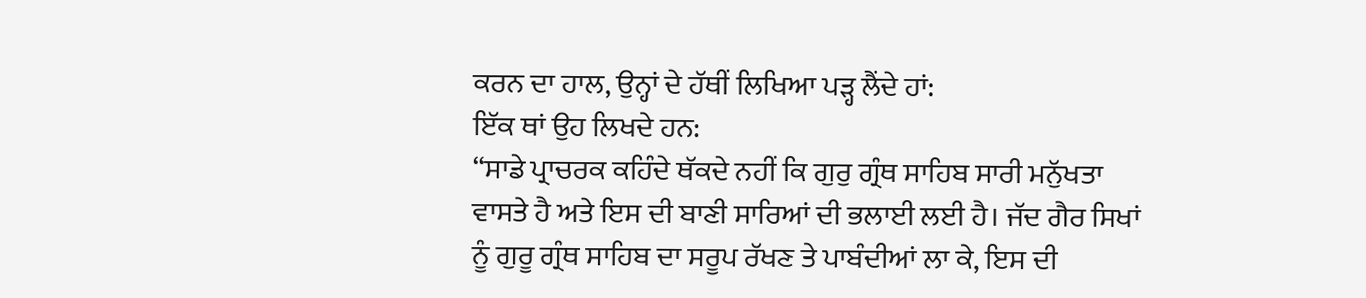ਕਰਨ ਦਾ ਹਾਲ, ਉਨ੍ਹਾਂ ਦੇ ਹੱਥੀਂ ਲਿਖਿਆ ਪੜ੍ਹ ਲੈਂਦੇ ਹਾਂ:
ਇੱਕ ਥਾਂ ਉਹ ਲਿਖਦੇ ਹਨ:
“ਸਾਡੇ ਪ੍ਰਾਚਰਕ ਕਹਿੰਦੇ ਥੱਕਦੇ ਨਹੀਂ ਕਿ ਗੁਰੁ ਗ੍ਰੰਥ ਸਾਹਿਬ ਸਾਰੀ ਮਨੁੱਖਤਾ ਵਾਸਤੇ ਹੈ ਅਤੇ ਇਸ ਦੀ ਬਾਣੀ ਸਾਰਿਆਂ ਦੀ ਭਲਾਈ ਲਈ ਹੈ। ਜੱਦ ਗੈਰ ਸਿਖਾਂ ਨੂੰ ਗੁਰੂ ਗ੍ਰੰਥ ਸਾਹਿਬ ਦਾ ਸਰੂਪ ਰੱਖਣ ਤੇ ਪਾਬੰਦੀਆਂ ਲਾ ਕੇ, ਇਸ ਦੀ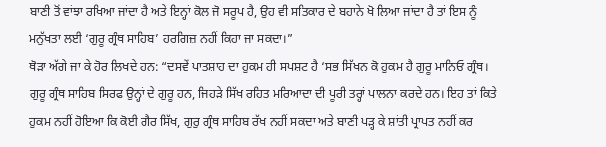ਬਾਣੀ ਤੋਂ ਵਾਂਝਾ ਰਖਿਆ ਜਾਂਦਾ ਹੈ ਅਤੇ ਇਨ੍ਹਾਂ ਕੋਲ ਜੋ ਸਰੂਪ ਹੈ, ਉਹ ਵੀ ਸਤਿਕਾਰ ਦੇ ਬਹਾਨੇ ਖੋ ਲਿਆ ਜਾਂਦਾ ਹੈ ਤਾਂ ਇਸ ਨੂੰ ਮਨੁੱਖਤਾ ਲਈ ‘ਗੁਰੂ ਗ੍ਰੰਥ ਸਾਹਿਬ’ ਹਰਗਿਜ਼ ਨਹੀਂ ਕਿਹਾ ਜਾ ਸਕਦਾ।”
ਥੋੜਾ ਅੱਗੇ ਜਾ ਕੇ ਹੋਰ ਲਿਖਦੇ ਹਨ: “ਦਸਵੇਂ ਪਾਤਸ਼ਾਹ ਦਾ ਹੁਕਮ ਹੀ ਸਪਸ਼ਟ ਹੈ ‘ਸਭ ਸਿੱਖਨ ਕੋ ਹੁਕਮ ਹੈ ਗੁਰੂ ਮਾਨਿਓ ਗ੍ਰੰਥ। ਗੁਰੂ ਗ੍ਰੰਥ ਸਾਹਿਬ ਸਿਰਫ ਉਨ੍ਹਾਂ ਦੇ ਗੁਰੂ ਹਨ, ਜਿਹੜੇ ਸਿੱਖ ਰਹਿਤ ਮਰਿਆਦਾ ਦੀ ਪੂਰੀ ਤਰ੍ਹਾਂ ਪਾਲਨਾ ਕਰਦੇ ਹਨ। ਇਹ ਤਾਂ ਕਿਤੇ ਹੁਕਮ ਨਹੀਂ ਹੋਇਆ ਕਿ ਕੋਈ ਗੈਰ ਸਿੱਖ, ਗੁਰੁ ਗ੍ਰੰਥ ਸਾਹਿਬ ਰੱਖ ਨਹੀਂ ਸਕਦਾ ਅਤੇ ਬਾਣੀ ਪੜ੍ਹ ਕੇ ਸ਼ਾਂਤੀ ਪ੍ਰਾਪਤ ਨਹੀਂ ਕਰ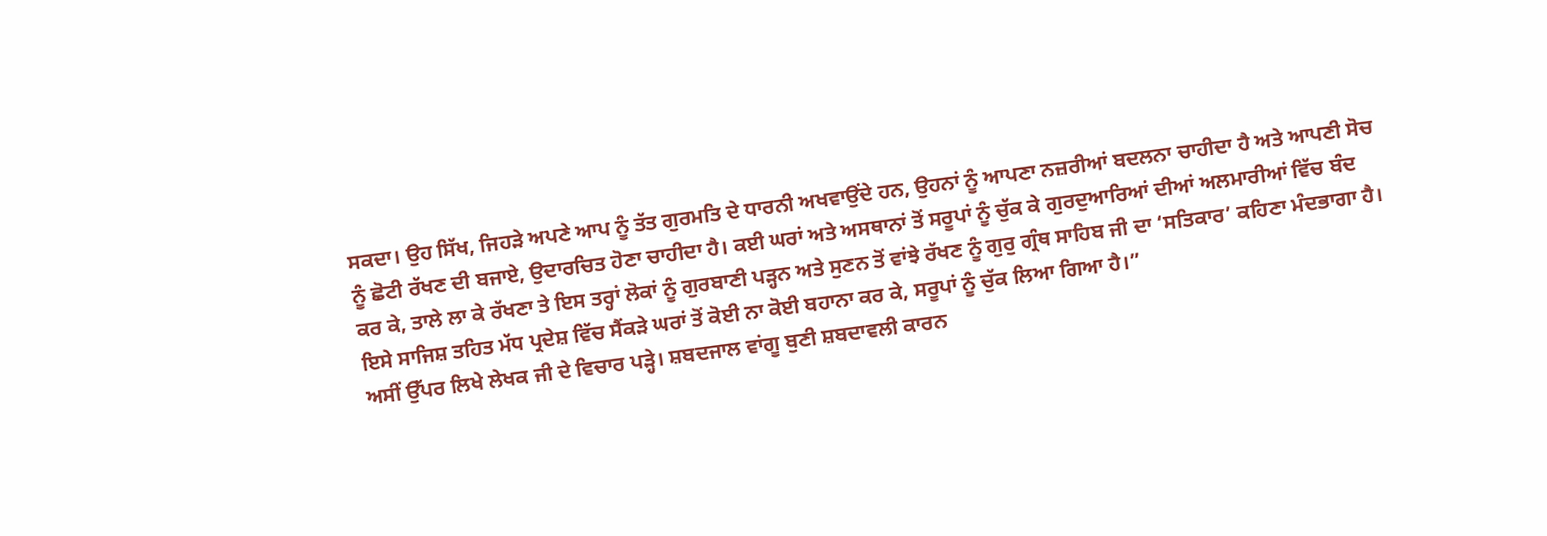ਸਕਦਾ। ਉਹ ਸਿੱਖ, ਜਿਹੜੇ ਅਪਣੇ ਆਪ ਨੂੰ ਤੱਤ ਗੁਰਮਤਿ ਦੇ ਧਾਰਨੀ ਅਖਵਾਉਂਦੇ ਹਨ, ਉਹਨਾਂ ਨੂੰ ਆਪਣਾ ਨਜ਼ਰੀਆਂ ਬਦਲਨਾ ਚਾਹੀਦਾ ਹੈ ਅਤੇ ਆਪਣੀ ਸੋਚ ਨੂੰ ਛੋਟੀ ਰੱਖਣ ਦੀ ਬਜਾਏ, ਉਦਾਰਚਿਤ ਹੋਣਾ ਚਾਹੀਦਾ ਹੈ। ਕਈ ਘਰਾਂ ਅਤੇ ਅਸਥਾਨਾਂ ਤੋਂ ਸਰੂਪਾਂ ਨੂੰ ਚੁੱਕ ਕੇ ਗੁਰਦੁਆਰਿਆਂ ਦੀਆਂ ਅਲਮਾਰੀਆਂ ਵਿੱਚ ਬੰਦ ਕਰ ਕੇ, ਤਾਲੇ ਲਾ ਕੇ ਰੱਖਣਾ ਤੇ ਇਸ ਤਰ੍ਹਾਂ ਲੋਕਾਂ ਨੂੰ ਗੁਰਬਾਣੀ ਪੜ੍ਹਨ ਅਤੇ ਸੁਣਨ ਤੋਂ ਵਾਂਝੇ ਰੱਖਣ ਨੂੰ ਗੁਰੁ ਗ੍ਰੰਥ ਸਾਹਿਬ ਜੀ ਦਾ ‘ਸਤਿਕਾਰ’ ਕਹਿਣਾ ਮੰਦਭਾਗਾ ਹੈ। ਇਸੇ ਸਾਜਿਸ਼ ਤਹਿਤ ਮੱਧ ਪ੍ਰਦੇਸ਼ ਵਿੱਚ ਸੈਂਕੜੇ ਘਰਾਂ ਤੋਂ ਕੋਈ ਨਾ ਕੋਈ ਬਹਾਨਾ ਕਰ ਕੇ, ਸਰੂਪਾਂ ਨੂੰ ਚੁੱਕ ਲਿਆ ਗਿਆ ਹੈ।”
ਅਸੀਂ ਉੱਪਰ ਲਿਖੇ ਲੇਖਕ ਜੀ ਦੇ ਵਿਚਾਰ ਪੜ੍ਹੇ। ਸ਼ਬਦਜਾਲ ਵਾਂਗੂ ਬੁਣੀ ਸ਼ਬਦਾਵਲੀ ਕਾਰਨ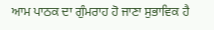ਆਮ ਪਾਠਕ ਦਾ ਗੁੰਮਰਾਹ ਹੋ ਜਾਣਾ ਸੁਭਾਵਿਕ ਹੈ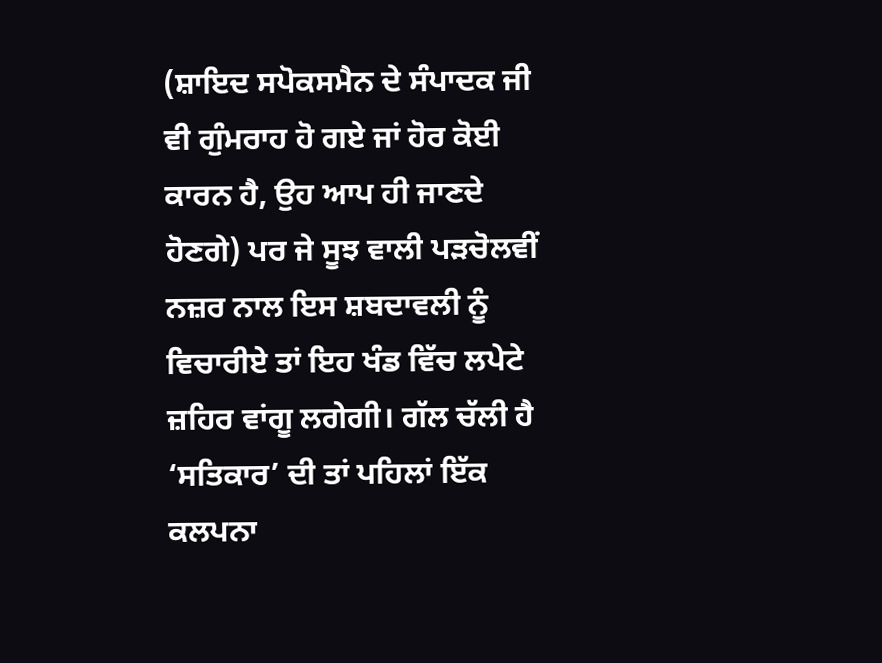(ਸ਼ਾਇਦ ਸਪੋਕਸਮੈਨ ਦੇ ਸੰਪਾਦਕ ਜੀ ਵੀ ਗੁੰਮਰਾਹ ਹੋ ਗਏ ਜਾਂ ਹੋਰ ਕੋਈ ਕਾਰਨ ਹੈ, ਉਹ ਆਪ ਹੀ ਜਾਣਦੇ ਹੋਣਗੇ) ਪਰ ਜੇ ਸੂਝ ਵਾਲੀ ਪੜਚੋਲਵੀਂ ਨਜ਼ਰ ਨਾਲ ਇਸ ਸ਼ਬਦਾਵਲੀ ਨੂੰ ਵਿਚਾਰੀਏ ਤਾਂ ਇਹ ਖੰਡ ਵਿੱਚ ਲਪੇਟੇ ਜ਼ਹਿਰ ਵਾਂਗੂ ਲਗੇਗੀ। ਗੱਲ ਚੱਲੀ ਹੈ ‘ਸਤਿਕਾਰ’ ਦੀ ਤਾਂ ਪਹਿਲਾਂ ਇੱਕ ਕਲਪਨਾ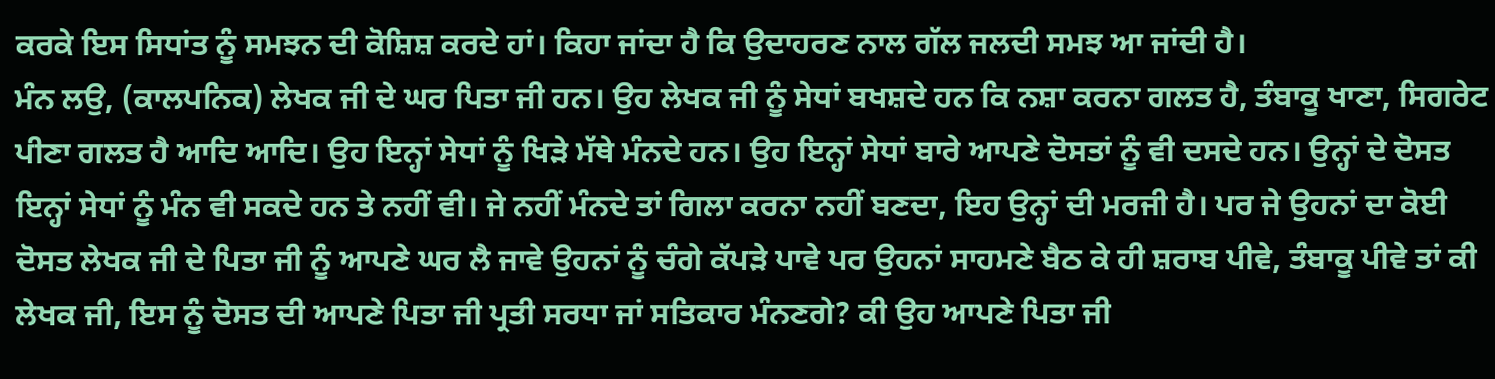ਕਰਕੇ ਇਸ ਸਿਧਾਂਤ ਨੂੰ ਸਮਝਨ ਦੀ ਕੋਸ਼ਿਸ਼ ਕਰਦੇ ਹਾਂ। ਕਿਹਾ ਜਾਂਦਾ ਹੈ ਕਿ ਉਦਾਹਰਣ ਨਾਲ ਗੱਲ ਜਲਦੀ ਸਮਝ ਆ ਜਾਂਦੀ ਹੈ।
ਮੰਨ ਲਉ, (ਕਾਲਪਨਿਕ) ਲੇਖਕ ਜੀ ਦੇ ਘਰ ਪਿਤਾ ਜੀ ਹਨ। ਉਹ ਲੇਖਕ ਜੀ ਨੂੰ ਸੇਧਾਂ ਬਖਸ਼ਦੇ ਹਨ ਕਿ ਨਸ਼ਾ ਕਰਨਾ ਗਲਤ ਹੈ, ਤੰਬਾਕੂ ਖਾਣਾ, ਸਿਗਰੇਟ ਪੀਣਾ ਗਲਤ ਹੈ ਆਦਿ ਆਦਿ। ਉਹ ਇਨ੍ਹਾਂ ਸੇਧਾਂ ਨੂੰ ਖਿੜੇ ਮੱਥੇ ਮੰਨਦੇ ਹਨ। ਉਹ ਇਨ੍ਹਾਂ ਸੇਧਾਂ ਬਾਰੇ ਆਪਣੇ ਦੋਸਤਾਂ ਨੂੰ ਵੀ ਦਸਦੇ ਹਨ। ਉਨ੍ਹਾਂ ਦੇ ਦੋਸਤ ਇਨ੍ਹਾਂ ਸੇਧਾਂ ਨੂੰ ਮੰਨ ਵੀ ਸਕਦੇ ਹਨ ਤੇ ਨਹੀਂ ਵੀ। ਜੇ ਨਹੀਂ ਮੰਨਦੇ ਤਾਂ ਗਿਲਾ ਕਰਨਾ ਨਹੀਂ ਬਣਦਾ, ਇਹ ਉਨ੍ਹਾਂ ਦੀ ਮਰਜੀ ਹੈ। ਪਰ ਜੇ ਉਹਨਾਂ ਦਾ ਕੋਈ ਦੋਸਤ ਲੇਖਕ ਜੀ ਦੇ ਪਿਤਾ ਜੀ ਨੂੰ ਆਪਣੇ ਘਰ ਲੈ ਜਾਵੇ ਉਹਨਾਂ ਨੂੰ ਚੰਗੇ ਕੱਪੜੇ ਪਾਵੇ ਪਰ ਉਹਨਾਂ ਸਾਹਮਣੇ ਬੈਠ ਕੇ ਹੀ ਸ਼ਰਾਬ ਪੀਵੇ, ਤੰਬਾਕੂ ਪੀਵੇ ਤਾਂ ਕੀ ਲੇਖਕ ਜੀ, ਇਸ ਨੂੰ ਦੋਸਤ ਦੀ ਆਪਣੇ ਪਿਤਾ ਜੀ ਪ੍ਰਤੀ ਸਰਧਾ ਜਾਂ ਸਤਿਕਾਰ ਮੰਨਣਗੇ? ਕੀ ਉਹ ਆਪਣੇ ਪਿਤਾ ਜੀ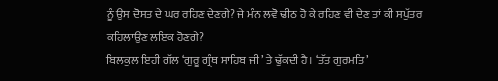ਨੂੰ ਉਸ ਦੋਸਤ ਦੇ ਘਰ ਰਹਿਣ ਦੇਣਗੇ? ਜੇ ਮੰਨ ਲਵੋ ਢੀਠ ਹੋ ਕੇ ਰਹਿਣ ਵੀ ਦੇਣ ਤਾਂ ਕੀ ਸਪੁੱਤਰ ਕਹਿਲਾਉਣ ਲਇਕ ਹੋਣਗੇ?
ਬਿਲਕੁਲ ਇਹੀ ਗੱਲ ‘ਗੁਰੂ ਗ੍ਰੰਥ ਸਾਹਿਬ ਜੀ’ ਤੇ ਢੁੱਕਦੀ ਹੈ। ‘ਤੱਤ ਗੁਰਮਤਿ’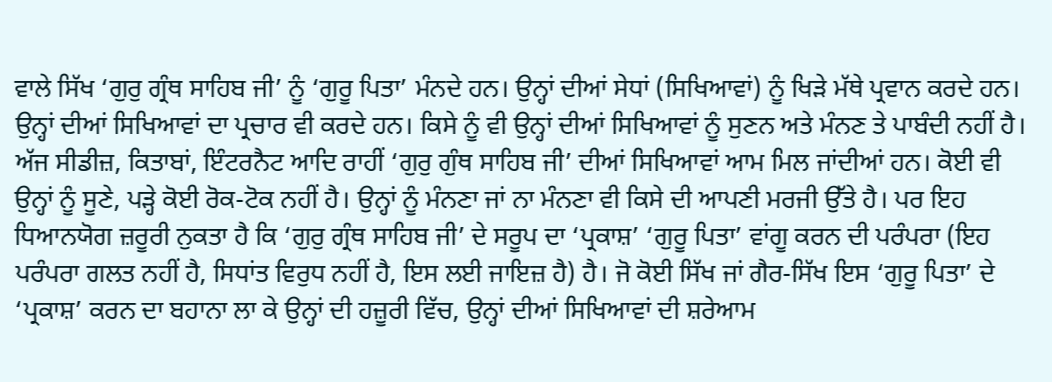ਵਾਲੇ ਸਿੱਖ ‘ਗੁਰੁ ਗ੍ਰੰਥ ਸਾਹਿਬ ਜੀ’ ਨੂੰ ‘ਗੁਰੂ ਪਿਤਾ’ ਮੰਨਦੇ ਹਨ। ਉਨ੍ਹਾਂ ਦੀਆਂ ਸੇਧਾਂ (ਸਿਖਿਆਵਾਂ) ਨੂੰ ਖਿੜੇ ਮੱਥੇ ਪ੍ਰਵਾਨ ਕਰਦੇ ਹਨ। ਉਨ੍ਹਾਂ ਦੀਆਂ ਸਿਖਿਆਵਾਂ ਦਾ ਪ੍ਰਚਾਰ ਵੀ ਕਰਦੇ ਹਨ। ਕਿਸੇ ਨੂੰ ਵੀ ਉਨ੍ਹਾਂ ਦੀਆਂ ਸਿਖਿਆਵਾਂ ਨੂੰ ਸੁਣਨ ਅਤੇ ਮੰਨਣ ਤੇ ਪਾਬੰਦੀ ਨਹੀਂ ਹੈ। ਅੱਜ ਸੀਡੀਜ਼, ਕਿਤਾਬਾਂ, ਇੰਟਰਨੈਟ ਆਦਿ ਰਾਹੀਂ ‘ਗੁਰੁ ਗੁੰਥ ਸਾਹਿਬ ਜੀ’ ਦੀਆਂ ਸਿਖਿਆਵਾਂ ਆਮ ਮਿਲ ਜਾਂਦੀਆਂ ਹਨ। ਕੋਈ ਵੀ ਉਨ੍ਹਾਂ ਨੂੰ ਸੂਣੇ, ਪੜ੍ਹੇ ਕੋਈ ਰੋਕ-ਟੋਕ ਨਹੀਂ ਹੈ। ਉਨ੍ਹਾਂ ਨੂੰ ਮੰਨਣਾ ਜਾਂ ਨਾ ਮੰਨਣਾ ਵੀ ਕਿਸੇ ਦੀ ਆਪਣੀ ਮਰਜੀ ਉੱਤੇ ਹੈ। ਪਰ ਇਹ ਧਿਆਨਯੋਗ ਜ਼ਰੂਰੀ ਨੁਕਤਾ ਹੈ ਕਿ ‘ਗੁਰੁ ਗ੍ਰੰਥ ਸਾਹਿਬ ਜੀ’ ਦੇ ਸਰੂਪ ਦਾ ‘ਪ੍ਰਕਾਸ਼’ ‘ਗੁਰੂ ਪਿਤਾ’ ਵਾਂਗੂ ਕਰਨ ਦੀ ਪਰੰਪਰਾ (ਇਹ ਪਰੰਪਰਾ ਗਲਤ ਨਹੀਂ ਹੈ, ਸਿਧਾਂਤ ਵਿਰੁਧ ਨਹੀਂ ਹੈ, ਇਸ ਲਈ ਜਾਇਜ਼ ਹੈ) ਹੈ। ਜੋ ਕੋਈ ਸਿੱਖ ਜਾਂ ਗੈਰ-ਸਿੱਖ ਇਸ ‘ਗੁਰੂ ਪਿਤਾ’ ਦੇ ‘ਪ੍ਰਕਾਸ਼’ ਕਰਨ ਦਾ ਬਹਾਨਾ ਲਾ ਕੇ ਉਨ੍ਹਾਂ ਦੀ ਹਜ਼ੂਰੀ ਵਿੱਚ, ਉਨ੍ਹਾਂ ਦੀਆਂ ਸਿਖਿਆਵਾਂ ਦੀ ਸ਼ਰੇਆਮ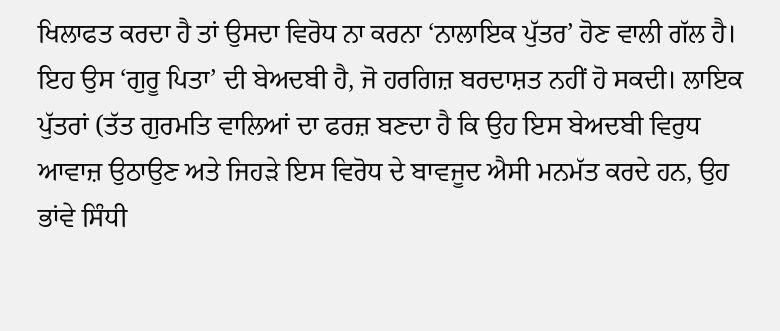ਖਿਲਾਫਤ ਕਰਦਾ ਹੈ ਤਾਂ ਉਸਦਾ ਵਿਰੋਧ ਨਾ ਕਰਨਾ ‘ਨਾਲਾਇਕ ਪੁੱਤਰ’ ਹੋਣ ਵਾਲੀ ਗੱਲ ਹੈ। ਇਹ ਉਸ ‘ਗੁਰੂ ਪਿਤਾ’ ਦੀ ਬੇਅਦਬੀ ਹੈ, ਜੋ ਹਰਗਿਜ਼ ਬਰਦਾਸ਼ਤ ਨਹੀਂ ਹੋ ਸਕਦੀ। ਲਾਇਕ ਪੁੱਤਰਾਂ (ਤੱਤ ਗੁਰਮਤਿ ਵਾਲਿਆਂ ਦਾ ਫਰਜ਼ ਬਣਦਾ ਹੈ ਕਿ ਉਹ ਇਸ ਬੇਅਦਬੀ ਵਿਰੁਧ ਆਵਾਜ਼ ਉਠਾਉਣ ਅਤੇ ਜਿਹੜੇ ਇਸ ਵਿਰੋਧ ਦੇ ਬਾਵਜੂਦ ਐਸੀ ਮਨਮੱਤ ਕਰਦੇ ਹਨ, ਉਹ ਭਾਂਵੇ ਸਿੰਧੀ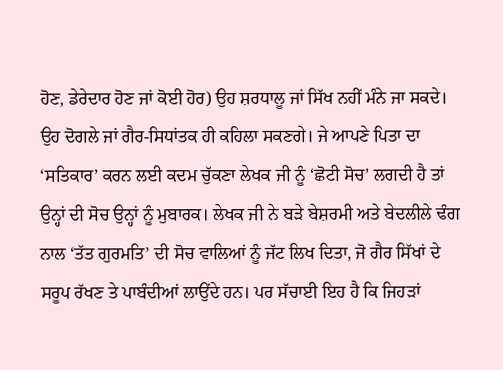ਹੋਣ, ਡੇਰੇਦਾਰ ਹੋਣ ਜਾਂ ਕੋਈ ਹੋਰ) ਉਹ ਸ਼ਰਧਾਲੂ ਜਾਂ ਸਿੱਖ ਨਹੀਂ ਮੰਨੇ ਜਾ ਸਕਦੇ। ਉਹ ਦੋਗਲੇ ਜਾਂ ਗੈਰ-ਸਿਧਾਂਤਕ ਹੀ ਕਹਿਲਾ ਸਕਣਗੇ। ਜੇ ਆਪਣੇ ਪਿਤਾ ਦਾ ‘ਸਤਿਕਾਰ’ ਕਰਨ ਲਈ ਕਦਮ ਚੁੱਕਣਾ ਲੇਖਕ ਜੀ ਨੂੰ ‘ਛੋਟੀ ਸੋਚ’ ਲਗਦੀ ਹੈ ਤਾਂ ਉਨ੍ਹਾਂ ਦੀ ਸੋਚ ਉਨ੍ਹਾਂ ਨੂੰ ਮੁਬਾਰਕ। ਲੇਖਕ ਜੀ ਨੇ ਬੜੇ ਬੇਸ਼ਰਮੀ ਅਤੇ ਬੇਦਲੀਲੇ ਢੰਗ ਨਾਲ ‘ਤੱਤ ਗੁਰਮਤਿ’ ਦੀ ਸੋਚ ਵਾਲਿਆਂ ਨੂੰ ਜੱਟ ਲਿਖ ਦਿਤਾ, ਜੋ ਗੈਰ ਸਿੱਖਾਂ ਦੇ ਸਰੂਪ ਰੱਖਣ ਤੇ ਪਾਬੰਦੀਆਂ ਲਾਉਂਦੇ ਹਨ। ਪਰ ਸੱਚਾਈ ਇਹ ਹੈ ਕਿ ਜਿਹੜਾਂ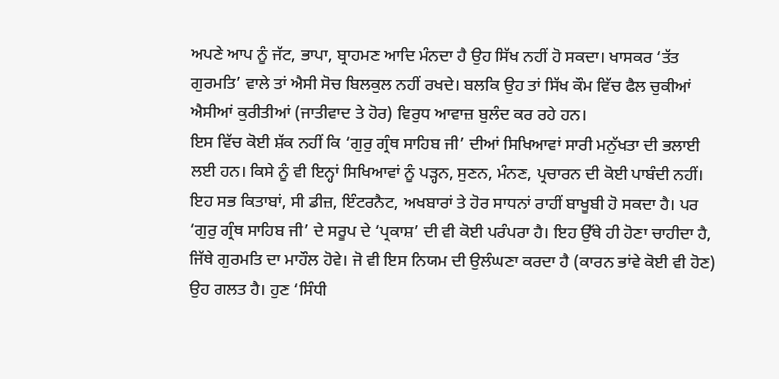ਅਪਣੇ ਆਪ ਨੂੰ ਜੱਟ, ਭਾਪਾ, ਬ੍ਰਾਹਮਣ ਆਦਿ ਮੰਨਦਾ ਹੈ ਉਹ ਸਿੱਖ ਨਹੀਂ ਹੋ ਸਕਦਾ। ਖਾਸਕਰ ‘ਤੱਤ ਗੁਰਮਤਿ’ ਵਾਲੇ ਤਾਂ ਐਸੀ ਸੋਚ ਬਿਲਕੁਲ ਨਹੀਂ ਰਖਦੇ। ਬਲਕਿ ਉਹ ਤਾਂ ਸਿੱਖ ਕੌਮ ਵਿੱਚ ਫੈਲ ਚੁਕੀਆਂ ਐਸੀਆਂ ਕੁਰੀਤੀਆਂ (ਜਾਤੀਵਾਦ ਤੇ ਹੋਰ) ਵਿਰੁਧ ਆਵਾਜ਼ ਬੁਲੰਦ ਕਰ ਰਹੇ ਹਨ।
ਇਸ ਵਿੱਚ ਕੋਈ ਸ਼ੱਕ ਨਹੀਂ ਕਿ ‘ਗੁਰੁ ਗ੍ਰੰਥ ਸਾਹਿਬ ਜੀ’ ਦੀਆਂ ਸਿਖਿਆਵਾਂ ਸਾਰੀ ਮਨੁੱਖਤਾ ਦੀ ਭਲਾਈ ਲਈ ਹਨ। ਕਿਸੇ ਨੂੰ ਵੀ ਇਨ੍ਹਾਂ ਸਿਖਿਆਵਾਂ ਨੂੰ ਪੜ੍ਹਨ, ਸੁਣਨ, ਮੰਨਣ, ਪ੍ਰਚਾਰਨ ਦੀ ਕੋਈ ਪਾਬੰਦੀ ਨਹੀਂ। ਇਹ ਸਭ ਕਿਤਾਬਾਂ, ਸੀ ਡੀਜ਼, ਇੰਟਰਨੈਟ, ਅਖਬਾਰਾਂ ਤੇ ਹੋਰ ਸਾਧਨਾਂ ਰਾਹੀਂ ਬਾਖੂਬੀ ਹੋ ਸਕਦਾ ਹੈ। ਪਰ ‘ਗੁਰੁ ਗ੍ਰੰਥ ਸਾਹਿਬ ਜੀ’ ਦੇ ਸਰੂਪ ਦੇ ‘ਪ੍ਰਕਾਸ਼’ ਦੀ ਵੀ ਕੋਈ ਪਰੰਪਰਾ ਹੈ। ਇਹ ਉੱਥੇ ਹੀ ਹੋਣਾ ਚਾਹੀਦਾ ਹੈ, ਜਿੱਥੇ ਗੁਰਮਤਿ ਦਾ ਮਾਹੌਲ ਹੋਵੇ। ਜੋ ਵੀ ਇਸ ਨਿਯਮ ਦੀ ਉਲੰਘਣਾ ਕਰਦਾ ਹੈ (ਕਾਰਨ ਭਾਂਵੇ ਕੋਈ ਵੀ ਹੋਣ) ਉਹ ਗਲਤ ਹੈ। ਹੁਣ ‘ਸਿੰਧੀ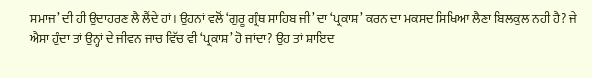ਸਮਾਜ’ ਦੀ ਹੀ ਉਦਾਹਰਣ ਲੈ ਲੈਂਦੇ ਹਾਂ। ਉਹਨਾਂ ਵਲੋਂ ‘ਗੁਰੂ ਗ੍ਰੰਥ ਸਾਹਿਬ ਜੀ’ ਦਾ ‘ਪ੍ਰਕਾਸ਼’ ਕਰਨ ਦਾ ਮਕਸਦ ਸਿਖਿਆ ਲੈਣਾ ਬਿਲਕੁਲ ਨਹੀ ਹੈ? ਜੇ ਐਸਾ ਹੁੰਦਾ ਤਾਂ ਉਨ੍ਹਾਂ ਦੇ ਜੀਵਨ ਜਾਚ ਵਿੱਚ ਵੀ ‘ਪ੍ਰਕਾਸ਼’ ਹੋ ਜਾਂਦਾ? ਉਹ ਤਾਂ ਸ਼ਾਇਦ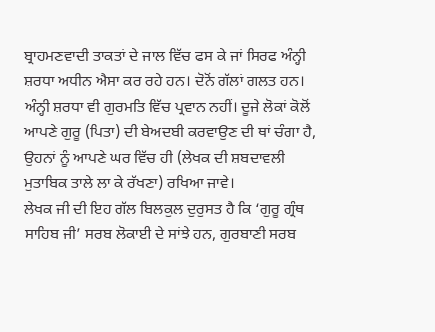ਬ੍ਰਾਹਮਣਵਾਦੀ ਤਾਕਤਾਂ ਦੇ ਜਾਲ ਵਿੱਚ ਫਸ ਕੇ ਜਾਂ ਸਿਰਫ ਅੰਨ੍ਹੀ ਸ਼ਰਧਾ ਅਧੀਨ ਐਸਾ ਕਰ ਰਹੇ ਹਨ। ਦੋਨੋਂ ਗੱਲਾਂ ਗਲਤ ਹਨ। ਅੰਨ੍ਹੀ ਸ਼ਰਧਾ ਵੀ ਗੁਰਮਤਿ ਵਿੱਚ ਪ੍ਰਵਾਨ ਨਹੀਂ। ਦੂਜੇ ਲੋਕਾਂ ਕੋਲੋਂ ਆਪਣੇ ਗੁਰੂ (ਪਿਤਾ) ਦੀ ਬੇਅਦਬੀ ਕਰਵਾਉਣ ਦੀ ਥਾਂ ਚੰਗਾ ਹੈ, ਉਹਨਾਂ ਨੂੰ ਆਪਣੇ ਘਰ ਵਿੱਚ ਹੀ (ਲੇਖਕ ਦੀ ਸ਼ਬਦਾਵਲੀ ਮੁਤਾਬਿਕ ਤਾਲੇ ਲਾ ਕੇ ਰੱਖਣਾ) ਰਖਿਆ ਜਾਵੇ।
ਲੇਖਕ ਜੀ ਦੀ ਇਹ ਗੱਲ ਬਿਲਕੁਲ ਦੁਰੁਸਤ ਹੈ ਕਿ ‘ਗੁਰੂ ਗ੍ਰੰਥ ਸਾਹਿਬ ਜੀ’ ਸਰਬ ਲੋਕਾਈ ਦੇ ਸਾਂਝੇ ਹਨ, ਗੁਰਬਾਣੀ ਸਰਬ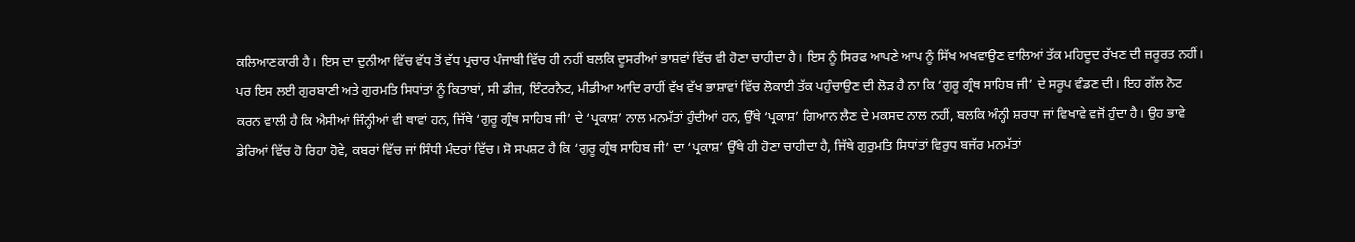ਕਲਿਆਣਕਾਰੀ ਹੈ। ਇਸ ਦਾ ਦੁਨੀਆ ਵਿੱਚ ਵੱਧ ਤੋਂ ਵੱਧ ਪ੍ਰਚਾਰ ਪੰਜਾਬੀ ਵਿੱਚ ਹੀ ਨਹੀਂ ਬਲਕਿ ਦੂਸਰੀਆਂ ਭਾਸ਼ਵਾਂ ਵਿੱਚ ਵੀ ਹੋਣਾ ਚਾਹੀਦਾ ਹੈ। ਇਸ ਨੂੰ ਸਿਰਫ ਆਪਣੇ ਆਪ ਨੂੰ ਸਿੱਖ ਅਖਵਾਉਣ ਵਾਲਿਆਂ ਤੱਕ ਮਹਿਦੂਦ ਰੱਖਣ ਦੀ ਜ਼ਰੂਰਤ ਨਹੀਂ। ਪਰ ਇਸ ਲਈ ਗੁਰਬਾਣੀ ਅਤੇ ਗੁਰਮਤਿ ਸਿਧਾਂਤਾਂ ਨੂੰ ਕਿਤਾਬਾਂ, ਸੀ ਡੀਜ਼, ਇੰਟਰਨੈਟ, ਮੀਡੀਆ ਆਦਿ ਰਾਹੀਂ ਵੱਖ ਵੱਖ ਭਾਸ਼ਾਵਾਂ ਵਿੱਚ ਲੋਕਾਈ ਤੱਕ ਪਹੁੰਚਾਉਣ ਦੀ ਲੋੜ ਹੈ ਨਾ ਕਿ ‘ਗੁਰੂ ਗ੍ਰੰਥ ਸਾਹਿਬ ਜੀ’ ਦੇ ਸਰੂਪ ਵੰਡਣ ਦੀ। ਇਹ ਗੱਲ ਨੋਟ ਕਰਨ ਵਾਲੀ ਹੈ ਕਿ ਐਸੀਆਂ ਜਿੰਨ੍ਹੀਆਂ ਵੀ ਥਾਵਾਂ ਹਨ, ਜਿੱਥੇ ‘ਗੁਰੂ ਗ੍ਰੰਥ ਸਾਹਿਬ ਜੀ’ ਦੇ ‘ਪ੍ਰਕਾਸ਼’ ਨਾਲ ਮਨਮੱਤਾਂ ਹੁੰਦੀਆਂ ਹਨ, ਉੱਥੇ ‘ਪ੍ਰਕਾਸ਼’ ਗਿਆਨ ਲੈਣ ਦੇ ਮਕਸਦ ਨਾਲ ਨਹੀਂ, ਬਲਕਿ ਅੰਨ੍ਹੀ ਸ਼ਰਧਾ ਜਾਂ ਵਿਖਾਵੇ ਵਜੋਂ ਹੁੰਦਾ ਹੈ। ਉਹ ਭਾਵੇ ਡੇਰਿਆਂ ਵਿੱਚ ਹੋ ਰਿਹਾ ਹੋਵੇ, ਕਬਰਾਂ ਵਿੱਚ ਜਾਂ ਸਿੰਧੀ ਮੰਦਰਾਂ ਵਿੱਚ। ਸੋ ਸਪਸ਼ਟ ਹੈ ਕਿ ‘ਗੁਰੂ ਗ੍ਰੰਥ ਸਾਹਿਬ ਜੀ’ ਦਾ ‘ਪ੍ਰਕਾਸ਼’ ਉੱਥੇ ਹੀ ਹੋਣਾ ਚਾਹੀਦਾ ਹੈ, ਜਿੱਥੇ ਗੁਰੁਮਤਿ ਸਿਧਾਂਤਾਂ ਵਿਰੁਧ ਬਜੱਰ ਮਨਮੱਤਾਂ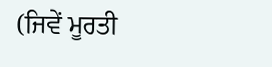(ਜਿਵੇਂ ਮੂਰਤੀ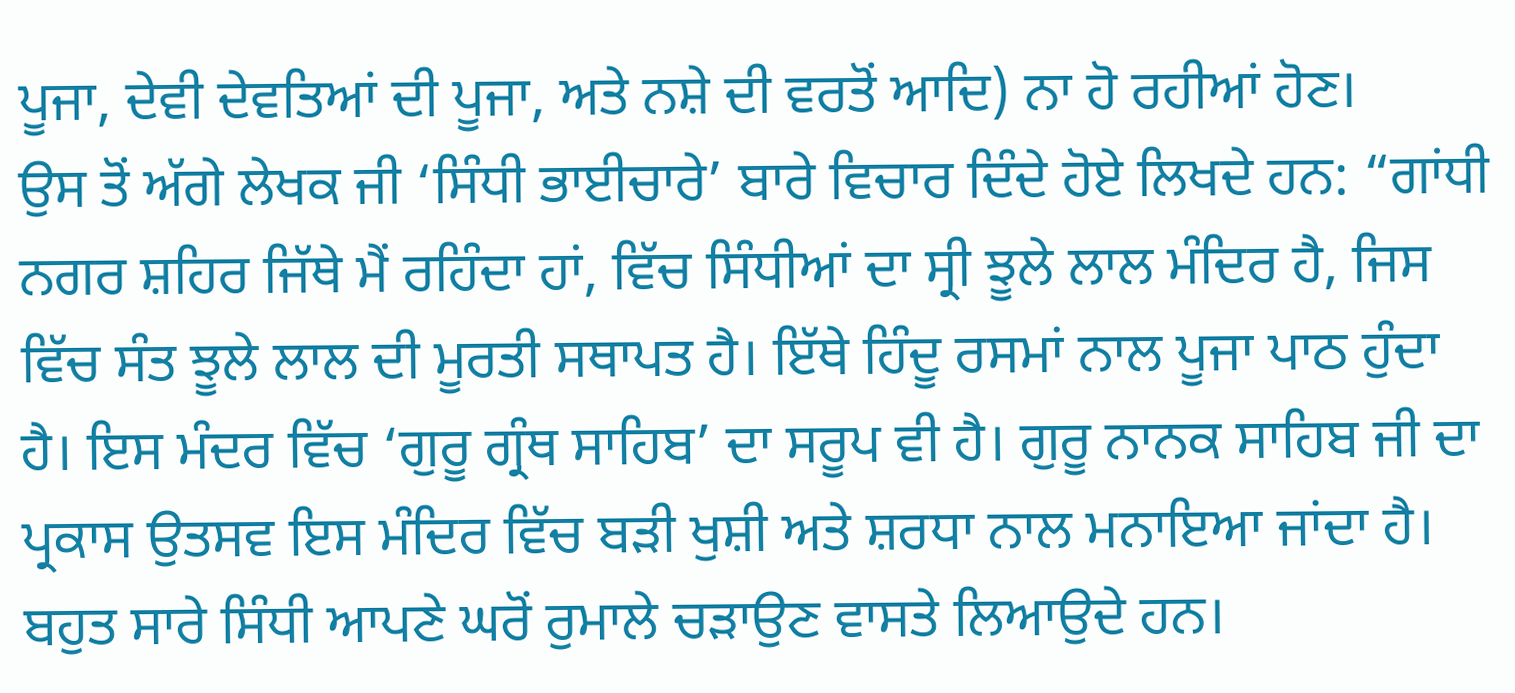ਪੂਜਾ, ਦੇਵੀ ਦੇਵਤਿਆਂ ਦੀ ਪੂਜਾ, ਅਤੇ ਨਸ਼ੇ ਦੀ ਵਰਤੋਂ ਆਦਿ) ਨਾ ਹੋ ਰਹੀਆਂ ਹੋਣ।
ਉਸ ਤੋਂ ਅੱਗੇ ਲੇਖਕ ਜੀ ‘ਸਿੰਧੀ ਭਾਈਚਾਰੇ’ ਬਾਰੇ ਵਿਚਾਰ ਦਿੰਦੇ ਹੋਏ ਲਿਖਦੇ ਹਨ: “ਗਾਂਧੀ ਨਗਰ ਸ਼ਹਿਰ ਜਿੱਥੇ ਮੈਂ ਰਹਿੰਦਾ ਹਾਂ, ਵਿੱਚ ਸਿੰਧੀਆਂ ਦਾ ਸ੍ਰੀ ਝੂਲੇ ਲਾਲ ਮੰਦਿਰ ਹੈ, ਜਿਸ ਵਿੱਚ ਸੰਤ ਝੂਲੇ ਲਾਲ ਦੀ ਮੂਰਤੀ ਸਥਾਪਤ ਹੈ। ਇੱਥੇ ਹਿੰਦੂ ਰਸਮਾਂ ਨਾਲ ਪੂਜਾ ਪਾਠ ਹੁੰਦਾ ਹੈ। ਇਸ ਮੰਦਰ ਵਿੱਚ ‘ਗੁਰੂ ਗ੍ਰੰਥ ਸਾਹਿਬ’ ਦਾ ਸਰੂਪ ਵੀ ਹੈ। ਗੁਰੂ ਨਾਨਕ ਸਾਹਿਬ ਜੀ ਦਾ ਪ੍ਰਕਾਸ ਉਤਸਵ ਇਸ ਮੰਦਿਰ ਵਿੱਚ ਬੜੀ ਖੁਸ਼ੀ ਅਤੇ ਸ਼ਰਧਾ ਨਾਲ ਮਨਾਇਆ ਜਾਂਦਾ ਹੈ। ਬਹੁਤ ਸਾਰੇ ਸਿੰਧੀ ਆਪਣੇ ਘਰੋਂ ਰੁਮਾਲੇ ਚੜਾਉਣ ਵਾਸਤੇ ਲਿਆਉਦੇ ਹਨ।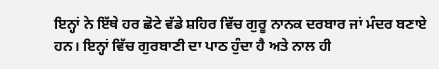ਇਨ੍ਹਾਂ ਨੇ ਇੱਥੇ ਹਰ ਛੋਟੇ ਵੱਡੇ ਸ਼ਹਿਰ ਵਿੱਚ ਗੁਰੂ ਨਾਨਕ ਦਰਬਾਰ ਜਾਂ ਮੰਦਰ ਬਣਾਏ ਹਨ। ਇਨ੍ਹਾਂ ਵਿੱਚ ਗੁਰਬਾਣੀ ਦਾ ਪਾਠ ਹੁੰਦਾ ਹੈ ਅਤੇ ਨਾਲ ਹੀ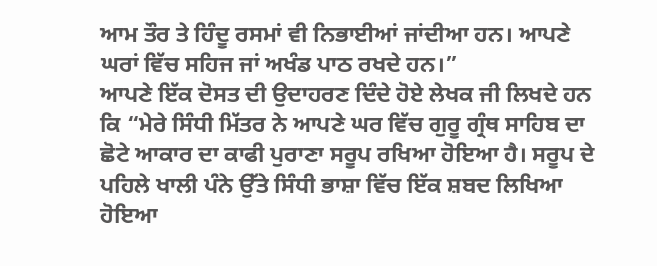ਆਮ ਤੌਰ ਤੇ ਹਿੰਦੂ ਰਸਮਾਂ ਵੀ ਨਿਭਾਈਆਂ ਜਾਂਦੀਆ ਹਨ। ਆਪਣੇ ਘਰਾਂ ਵਿੱਚ ਸਹਿਜ ਜਾਂ ਅਖੰਡ ਪਾਠ ਰਖਦੇ ਹਨ।”
ਆਪਣੇ ਇੱਕ ਦੋਸਤ ਦੀ ਉਦਾਹਰਣ ਦਿੰਦੇ ਹੋਏ ਲੇਖਕ ਜੀ ਲਿਖਦੇ ਹਨ ਕਿ “ਮੇਰੇ ਸਿੰਧੀ ਮਿੱਤਰ ਨੇ ਆਪਣੇ ਘਰ ਵਿੱਚ ਗੁਰੂ ਗ੍ਰੰਥ ਸਾਹਿਬ ਦਾ ਛੋਟੇ ਆਕਾਰ ਦਾ ਕਾਫੀ ਪੁਰਾਣਾ ਸਰੂਪ ਰਖਿਆ ਹੋਇਆ ਹੈ। ਸਰੂਪ ਦੇ ਪਹਿਲੇ ਖਾਲੀ ਪੰਨੇ ਉੱਤੇ ਸਿੰਧੀ ਭਾਸ਼ਾ ਵਿੱਚ ਇੱਕ ਸ਼ਬਦ ਲਿਖਿਆ ਹੋਇਆ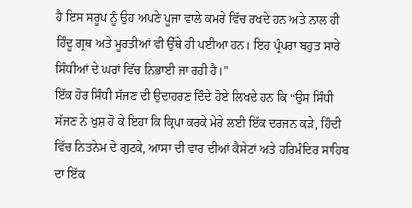ਹੈ ਇਸ ਸਰੂਪ ਨੂੰ ਉਹ ਅਪਣੇ ਪੂਜਾ ਵਾਲੇ ਕਮਰੇ ਵਿੱਚ ਰਖਦੇ ਹਨ ਅਤੇ ਨਾਲ ਹੀ ਹਿੰਦੂ ਗ੍ਰਥ ਅਤੇ ਮੂਰਤੀਆਂ ਵੀ ਉੱਥੇ ਹੀ ਪਈਆ ਹਨ। ਇਹ ਪ੍ਰੰਪਰਾ ਬਹੁਤ ਸਾਰੇ ਸਿੰਧੀਆਂ ਦੇ ਘਰਾਂ ਵਿੱਚ ਨਿਭਾਈ ਜਾ ਰਹੀ ਹੈ।”
ਇੱਕ ਹੋਰ ਸਿੰਧੀ ਸੱਜਣ ਦੀ ਉਦਾਹਰਣ ਦਿੰਦੇ ਹੋਏ ਲਿਖਦੇ ਹਨ ਕਿ “ਉਸ ਸਿੰਧੀ ਸੱਜਣ ਨੇ ਖੁਸ਼ ਹੋ ਕੇ ਇਹਾ ਕਿ ਕ੍ਰਿਪਾ ਕਰਕੇ ਮੇਰੇ ਲਈ ਇੱਕ ਦਰਜਨ ਕੜੇ, ਹਿੰਦੀ ਵਿੱਚ ਨਿਤਨੇਮ ਦੇ ਗੁਟਕੇ, ਆਸਾ ਦੀ ਵਾਰ ਦੀਆਂ ਕੈਸੇਟਾਂ ਅਤੇ ਹਰਿਮੰਦਿਰ ਸਾਹਿਬ ਦਾ ਇੱਕ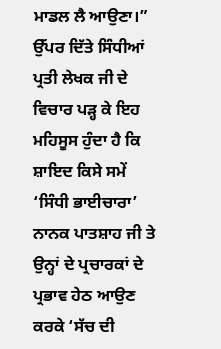ਮਾਡਲ ਲੈ ਆਉਣਾ।”
ਉੱਪਰ ਦਿੱਤੇ ਸਿੰਧੀਆਂ ਪ੍ਰਤੀ ਲੇਖਕ ਜੀ ਦੇ ਵਿਚਾਰ ਪੜ੍ਹ ਕੇ ਇਹ ਮਹਿਸੂਸ ਹੁੰਦਾ ਹੈ ਕਿ ਸ਼ਾਇਦ ਕਿਸੇ ਸਮੇਂ ‘ਸਿੰਧੀ ਭਾਈਚਾਰਾ’ ਨਾਨਕ ਪਾਤਸ਼ਾਹ ਜੀ ਤੇ ਉਨ੍ਹਾਂ ਦੇ ਪ੍ਰਚਾਰਕਾਂ ਦੇ ਪ੍ਰਭਾਵ ਹੇਠ ਆਉਣ ਕਰਕੇ ‘ਸੱਚ ਦੀ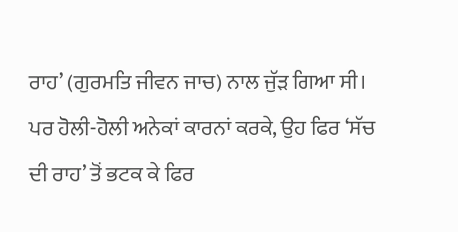ਰਾਹ’ (ਗੁਰਮਤਿ ਜੀਵਨ ਜਾਚ) ਨਾਲ ਜੁੱੜ ਗਿਆ ਸੀ। ਪਰ ਹੋਲੀ-ਹੋਲੀ ਅਨੇਕਾਂ ਕਾਰਨਾਂ ਕਰਕੇ, ਉਹ ਫਿਰ ‘ਸੱਚ ਦੀ ਰਾਹ’ ਤੋਂ ਭਟਕ ਕੇ ਫਿਰ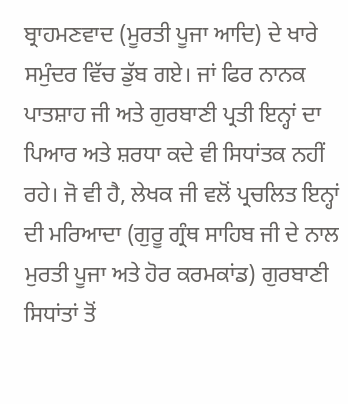ਬ੍ਰਾਹਮਣਵਾਦ (ਮੂਰਤੀ ਪੂਜਾ ਆਦਿ) ਦੇ ਖਾਰੇ ਸਮੁੰਦਰ ਵਿੱਚ ਡੁੱਬ ਗਏ। ਜਾਂ ਫਿਰ ਨਾਨਕ ਪਾਤਸ਼ਾਹ ਜੀ ਅਤੇ ਗੁਰਬਾਣੀ ਪ੍ਰਤੀ ਇਨ੍ਹਾਂ ਦਾ ਪਿਆਰ ਅਤੇ ਸ਼ਰਧਾ ਕਦੇ ਵੀ ਸਿਧਾਂਤਕ ਨਹੀਂ ਰਹੇ। ਜੋ ਵੀ ਹੈ, ਲੇਖਕ ਜੀ ਵਲੋਂ ਪ੍ਰਚਲਿਤ ਇਨ੍ਹਾਂ ਦੀ ਮਰਿਆਦਾ (ਗੁਰੂ ਗ੍ਰੰਥ ਸਾਹਿਬ ਜੀ ਦੇ ਨਾਲ ਮੁਰਤੀ ਪੂਜਾ ਅਤੇ ਹੋਰ ਕਰਮਕਾਂਡ) ਗੁਰਬਾਣੀ ਸਿਧਾਂਤਾਂ ਤੋਂ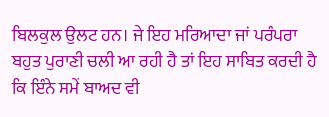ਬਿਲਕੁਲ ਉਲਟ ਹਨ। ਜੇ ਇਹ ਮਰਿਆਦਾ ਜਾਂ ਪਰੰਪਰਾ ਬਹੁਤ ਪੁਰਾਣੀ ਚਲੀ ਆ ਰਹੀ ਹੈ ਤਾਂ ਇਹ ਸਾਬਿਤ ਕਰਦੀ ਹੈ ਕਿ ਇੰਨੇ ਸਮੇਂ ਬਾਅਦ ਵੀ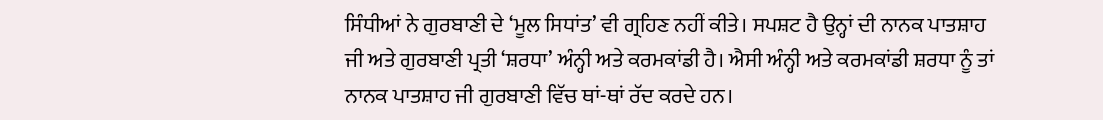ਸਿੰਧੀਆਂ ਨੇ ਗੁਰਬਾਣੀ ਦੇ ‘ਮੂਲ ਸਿਧਾਂਤ’ ਵੀ ਗ੍ਰਹਿਣ ਨਹੀਂ ਕੀਤੇ। ਸਪਸ਼ਟ ਹੈ ਉਨ੍ਹਾਂ ਦੀ ਨਾਨਕ ਪਾਤਸ਼ਾਹ ਜੀ ਅਤੇ ਗੁਰਬਾਣੀ ਪ੍ਰਤੀ ‘ਸ਼ਰਧਾ’ ਅੰਨ੍ਹੀ ਅਤੇ ਕਰਮਕਾਂਡੀ ਹੈ। ਐਸੀ ਅੰਨ੍ਹੀ ਅਤੇ ਕਰਮਕਾਂਡੀ ਸ਼ਰਧਾ ਨੂੰ ਤਾਂ ਨਾਨਕ ਪਾਤਸ਼ਾਹ ਜੀ ਗੁਰਬਾਣੀ ਵਿੱਚ ਥਾਂ-ਥਾਂ ਰੱਦ ਕਰਦੇ ਹਨ।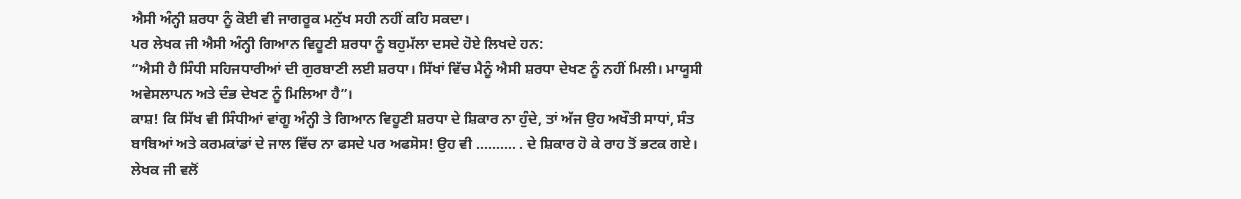ਐਸੀ ਅੰਨ੍ਹੀ ਸ਼ਰਧਾ ਨੂੰ ਕੋਈ ਵੀ ਜਾਗਰੂਕ ਮਨੁੱਖ ਸਹੀ ਨਹੀਂ ਕਹਿ ਸਕਦਾ।
ਪਰ ਲੇਖਕ ਜੀ ਐਸੀ ਅੰਨ੍ਹੀ ਗਿਆਨ ਵਿਹੂਣੀ ਸ਼ਰਧਾ ਨੂੰ ਬਹੁਮੱਲਾ ਦਸਦੇ ਹੋਏ ਲਿਖਦੇ ਹਨ:
“ਐਸੀ ਹੈ ਸਿੰਧੀ ਸਹਿਜਧਾਰੀਆਂ ਦੀ ਗੁਰਬਾਣੀ ਲਈ ਸ਼ਰਧਾ। ਸਿੱਖਾਂ ਵਿੱਚ ਮੈਨੂੰ ਐਸੀ ਸ਼ਰਧਾ ਦੇਖਣ ਨੂੰ ਨਹੀਂ ਮਿਲੀ। ਮਾਯੂਸੀ ਅਵੇਸਲਾਪਨ ਅਤੇ ਦੰਭ ਦੇਖਣ ਨੂੰ ਮਿਲਿਆ ਹੈ”।
ਕਾਸ਼! ਕਿ ਸਿੱਖ ਵੀ ਸਿੰਧੀਆਂ ਵਾਂਗੂ ਅੰਨ੍ਹੀ ਤੇ ਗਿਆਨ ਵਿਹੂਣੀ ਸ਼ਰਧਾ ਦੇ ਸ਼ਿਕਾਰ ਨਾ ਹੁੰਦੇ, ਤਾਂ ਅੱਜ ਉਹ ਅਖੌਤੀ ਸਾਧਾਂ, ਸੰਤ ਬਾਬਿਆਂ ਅਤੇ ਕਰਮਕਾਂਡਾਂ ਦੇ ਜਾਲ ਵਿੱਚ ਨਾ ਫਸਦੇ ਪਰ ਅਫਸੋਸ! ਉਹ ਵੀ ………. . ਦੇ ਸ਼ਿਕਾਰ ਹੋ ਕੇ ਰਾਹ ਤੋਂ ਭਟਕ ਗਏ। ਲੇਖਕ ਜੀ ਵਲੋਂ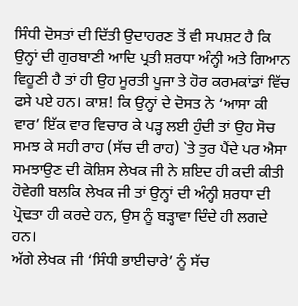ਸਿੰਧੀ ਦੋਸਤਾਂ ਦੀ ਦਿੱਤੀ ਉਦਾਹਰਣ ਤੋਂ ਵੀ ਸਪਸ਼ਟ ਹੈ ਕਿ ਉਨ੍ਹਾਂ ਦੀ ਗੁਰਬਾਣੀ ਆਦਿ ਪ੍ਰਤੀ ਸ਼ਰਧਾ ਅੰਨ੍ਹੀ ਅਤੇ ਗਿਆਨ ਵਿਹੂਣੀ ਹੈ ਤਾਂ ਹੀ ਉਹ ਮੂਰਤੀ ਪੂਜਾ ਤੇ ਹੋਰ ਕਰਮਕਾਂਡਾਂ ਵਿੱਚ ਫਸੇ ਪਏ ਹਨ। ਕਾਸ਼! ਕਿ ਉਨ੍ਹਾਂ ਦੇ ਦੋਸਤ ਨੇ ‘ਆਸਾ ਕੀ ਵਾਰ’ ਇੱਕ ਵਾਰ ਵਿਚਾਰ ਕੇ ਪੜ੍ਹ ਲਈ ਹੁੰਦੀ ਤਾਂ ਉਹ ਸੋਚ ਸਮਝ ਕੇ ਸਹੀ ਰਾਹ (ਸੱਚ ਦੀ ਰਾਹ) `ਤੇ ਤੁਰ ਪੈਂਦੇ ਪਰ ਐਸਾ ਸਮਝਾਉਣ ਦੀ ਕੋਸ਼ਿਸ ਲੇਖਕ ਜੀ ਨੇ ਸ਼ਇਦ ਹੀ ਕਦੀ ਕੀਤੀ ਹੋਵੇਗੀ ਬਲਕਿ ਲੇਖਕ ਜੀ ਤਾਂ ਉਨ੍ਹਾਂ ਦੀ ਅੰਨ੍ਹੀ ਸ਼ਰਧਾ ਦੀ ਪ੍ਰੋਢਤਾ ਹੀ ਕਰਦੇ ਹਨ, ਉਸ ਨੂੰ ਬੜ੍ਹਾਵਾ ਦਿੰਦੇ ਹੀ ਲਗਦੇ ਹਨ।
ਅੱਗੇ ਲੇਖਕ ਜੀ ‘ਸਿੰਧੀ ਭਾਈਚਾਰੇ’ ਨੂੰ ਸੱਚ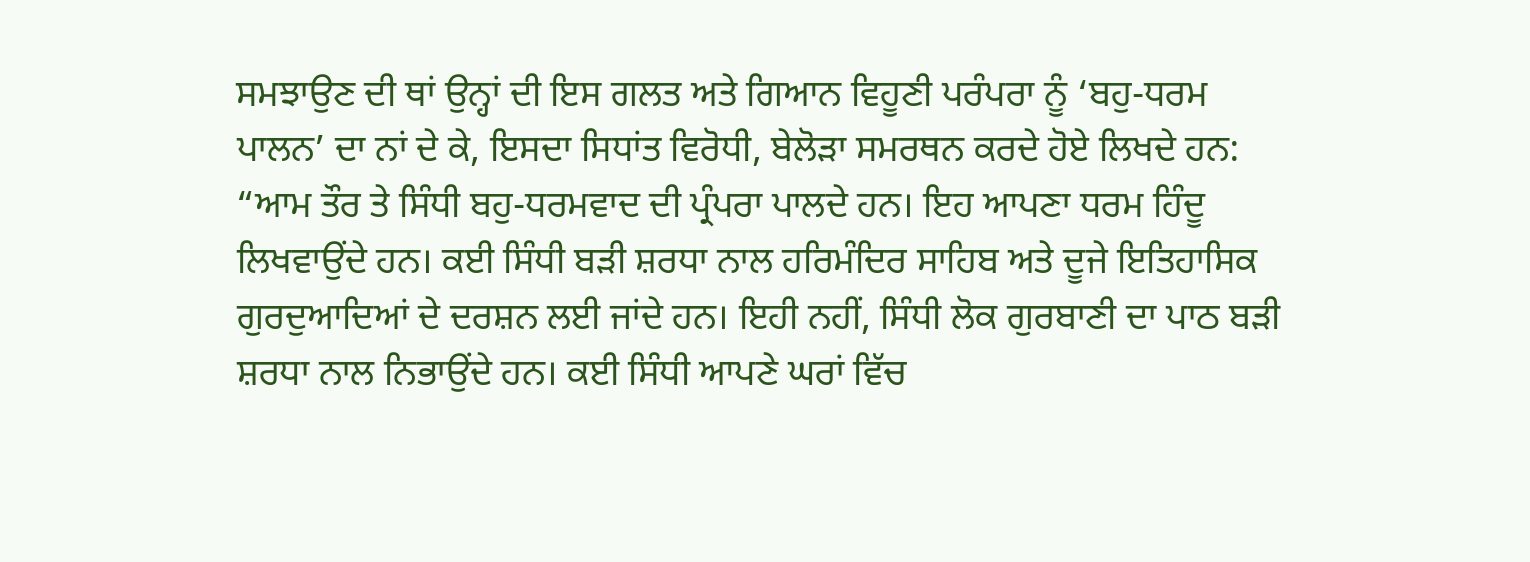ਸਮਝਾਉਣ ਦੀ ਥਾਂ ਉਨ੍ਹਾਂ ਦੀ ਇਸ ਗਲਤ ਅਤੇ ਗਿਆਨ ਵਿਹੂਣੀ ਪਰੰਪਰਾ ਨੂੰ ‘ਬਹੁ-ਧਰਮ ਪਾਲਨ’ ਦਾ ਨਾਂ ਦੇ ਕੇ, ਇਸਦਾ ਸਿਧਾਂਤ ਵਿਰੋਧੀ, ਬੇਲੋੜਾ ਸਮਰਥਨ ਕਰਦੇ ਹੋਏ ਲਿਖਦੇ ਹਨ:
“ਆਮ ਤੌਰ ਤੇ ਸਿੰਧੀ ਬਹੁ-ਧਰਮਵਾਦ ਦੀ ਪ੍ਰੰਪਰਾ ਪਾਲਦੇ ਹਨ। ਇਹ ਆਪਣਾ ਧਰਮ ਹਿੰਦੂ ਲਿਖਵਾਉਂਦੇ ਹਨ। ਕਈ ਸਿੰਧੀ ਬੜੀ ਸ਼ਰਧਾ ਨਾਲ ਹਰਿਮੰਦਿਰ ਸਾਹਿਬ ਅਤੇ ਦੂਜੇ ਇਤਿਹਾਸਿਕ ਗੁਰਦੁਆਦਿਆਂ ਦੇ ਦਰਸ਼ਨ ਲਈ ਜਾਂਦੇ ਹਨ। ਇਹੀ ਨਹੀਂ, ਸਿੰਧੀ ਲੋਕ ਗੁਰਬਾਣੀ ਦਾ ਪਾਠ ਬੜੀ ਸ਼ਰਧਾ ਨਾਲ ਨਿਭਾਉਂਦੇ ਹਨ। ਕਈ ਸਿੰਧੀ ਆਪਣੇ ਘਰਾਂ ਵਿੱਚ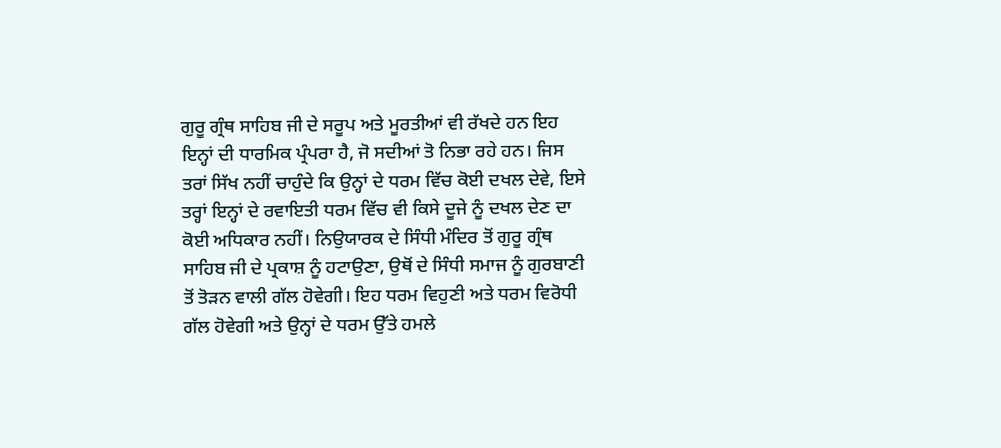ਗੁਰੂ ਗ੍ਰੰਥ ਸਾਹਿਬ ਜੀ ਦੇ ਸਰੂਪ ਅਤੇ ਮੂਰਤੀਆਂ ਵੀ ਰੱਖਦੇ ਹਨ ਇਹ ਇਨ੍ਹਾਂ ਦੀ ਧਾਰਮਿਕ ਪ੍ਰੰਪਰਾ ਹੈ, ਜੋ ਸਦੀਆਂ ਤੋ ਨਿਭਾ ਰਹੇ ਹਨ। ਜਿਸ ਤਰਾਂ ਸਿੱਖ ਨਹੀਂ ਚਾਹੁੰਦੇ ਕਿ ਉਨ੍ਹਾਂ ਦੇ ਧਰਮ ਵਿੱਚ ਕੋਈ ਦਖਲ ਦੇਵੇ, ਇਸੇ ਤਰ੍ਹਾਂ ਇਨ੍ਹਾਂ ਦੇ ਰਵਾਇਤੀ ਧਰਮ ਵਿੱਚ ਵੀ ਕਿਸੇ ਦੂਜੇ ਨੂੰ ਦਖਲ ਦੇਣ ਦਾ ਕੋਈ ਅਧਿਕਾਰ ਨਹੀਂ। ਨਿਉਯਾਰਕ ਦੇ ਸਿੰਧੀ ਮੰਦਿਰ ਤੋਂ ਗੁਰੂ ਗ੍ਰੰਥ ਸਾਹਿਬ ਜੀ ਦੇ ਪ੍ਰਕਾਸ਼ ਨੂੰ ਹਟਾਉਣਾ, ਉਥੋਂ ਦੇ ਸਿੰਧੀ ਸਮਾਜ ਨੂੰ ਗੁਰਬਾਣੀ ਤੋਂ ਤੋੜਨ ਵਾਲੀ ਗੱਲ ਹੋਵੇਗੀ। ਇਹ ਧਰਮ ਵਿਹੁਣੀ ਅਤੇ ਧਰਮ ਵਿਰੋਧੀ ਗੱਲ ਹੋਵੇਗੀ ਅਤੇ ਉਨ੍ਹਾਂ ਦੇ ਧਰਮ ਉੱਤੇ ਹਮਲੇ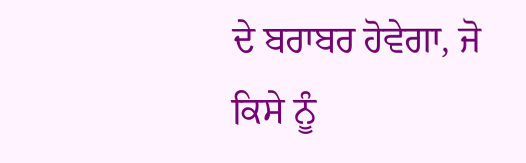ਦੇ ਬਰਾਬਰ ਹੋਵੇਗਾ, ਜੋ ਕਿਸੇ ਨੂੰ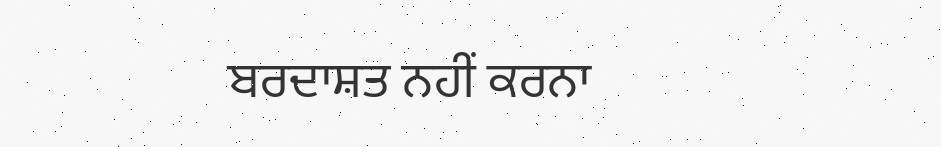ਬਰਦਾਸ਼ਤ ਨਹੀਂ ਕਰਨਾ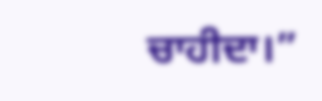ਚਾਹੀਦਾ।”